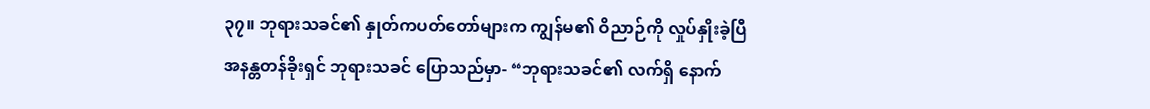၃၇။ ဘုရားသခင်၏ နှုတ်ကပတ်တော်များက ကျွန်မ၏ ဝိညာဉ်ကို လှုပ်နှိုးခဲ့ပြီ
အနန္တတန်ခိုးရှင် ဘုရားသခင် ပြောသည်မှာ- “ဘုရားသခင်၏ လက်ရှိ နောက်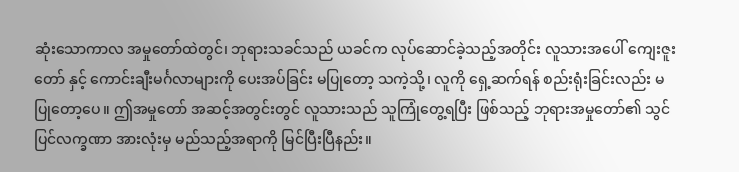ဆုံးသောကာလ အမှုတော်ထဲတွင်၊ ဘုရားသခင်သည် ယခင်က လုပ်ဆောင်ခဲ့သည့်အတိုင်း လူသားအပေါ် ကျေးဇူးတော် နှင့် ကောင်းချီးမင်္ဂလာများကို ပေးအပ်ခြင်း မပြုတော့ သကဲ့သို့၊ လူကို ရှေ့ဆက်ရန် စည်းရုံးခြင်းလည်း မပြုတော့ပေ။ ဤအမှုတော် အဆင့်အတွင်းတွင် လူသားသည် သူကြုံတွေ့ရပြီး ဖြစ်သည့် ဘုရားအမှုတော်၏ သွင်ပြင်လက္ခဏာ အားလုံးမှ မည်သည့်အရာကို မြင်ပြီးပြီနည်း။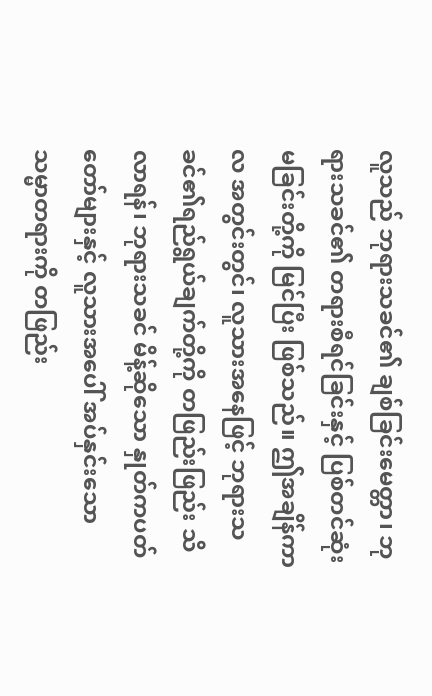လူသည် ဘုရားသခင်၏ ချစ်ခြင်းမေတ္တာ၊ ဘုရားသခင်၏ တရားစီရင်ခြင်းနှင့် ပြစ်တင်ဆုံးမခြင်းတို့ကို မြင်ပြီး ဖြစ်သည်။ ဤအချိန်ကာလ အတွင်းတွင်၊ လူသားအနေဖြင့် ဘုရားသခင်၏ရည်ရွယ်ချက်တို့ကို တဖြည်းဖြည်း သိလာရန်၊ ဘုရားသခင် မိန့်ဆိုသော နှုတ်ကပတ်တော်များနှင့် လူသားအပေါ် အပ်နှင်းသော သမ္မာတရားကို တဖြည်း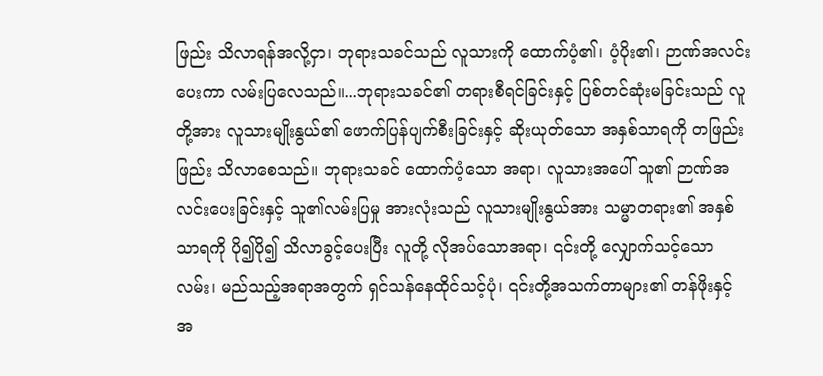ဖြည်း သိလာရန်အလို့ငှာ၊ ဘုရားသခင်သည် လူသားကို ထောက်ပံ့၏၊ ပံ့ပိုး၏၊ ဉာဏ်အလင်းပေးကာ လမ်းပြလေသည်။...ဘုရားသခင်၏ တရားစီရင်ခြင်းနှင့် ပြစ်တင်ဆုံးမခြင်းသည် လူတို့အား လူသားမျိုးနွယ်၏ ဖောက်ပြန်ပျက်စီးခြင်းနှင့် ဆိုးယုတ်သော အနှစ်သာရကို တဖြည်းဖြည်း သိလာစေသည်။ ဘုရားသခင် ထောက်ပံ့သော အရာ၊ လူသားအပေါ် သူ၏ ဉာဏ်အလင်းပေးခြင်းနှင့် သူ၏လမ်းပြမှု အားလုံးသည် လူသားမျိုးနွယ်အား သမ္မာတရား၏ အနှစ်သာရကို ပို၍ပို၍ သိလာခွင့်ပေးပြီး လူတို့ လိုအပ်သောအရာ၊ ၎င်းတို့ လျှောက်သင့်သောလမ်း၊ မည်သည့်အရာအတွက် ရှင်သန်နေထိုင်သင့်ပုံ၊ ၎င်းတို့အသက်တာများ၏ တန်ဖိုးနှင့် အ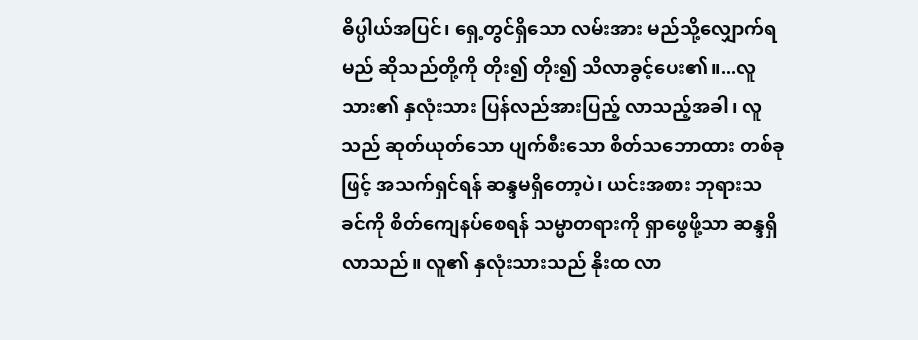ဓိပ္ပါယ်အပြင်၊ ရှေ့တွင်ရှိသော လမ်းအား မည်သို့လျှောက်ရမည် ဆိုသည်တို့ကို တိုး၍ တိုး၍ သိလာခွင့်ပေး၏။...လူသား၏ နှလုံးသား ပြန်လည်အားပြည့် လာသည့်အခါ၊ လူသည် ဆုတ်ယုတ်သော ပျက်စီးသော စိတ်သဘောထား တစ်ခုဖြင့် အသက်ရှင်ရန် ဆန္ဒမရှိတော့ပဲ၊ ယင်းအစား ဘုရားသခင်ကို စိတ်ကျေနပ်စေရန် သမ္မာတရားကို ရှာဖွေဖို့သာ ဆန္ဒရှိလာသည်။ လူ၏ နှလုံးသားသည် နိုးထ လာ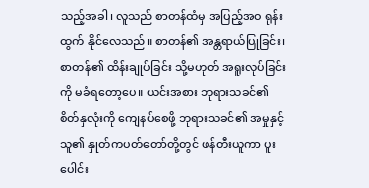သည့်အခါ၊ လူသည် စာတန်ထံမှ အပြည့်အဝ ရုန်းထွက် နိုင်လေသည်။ စာတန်၏ အန္တရာယ်ပြုခြင်း၊ စာတန်၏ ထိန်းချုပ်ခြင်း သို့မဟုတ် အရူးလုပ်ခြင်းကို မခံရတော့ပေ။ ယင်းအစား ဘုရားသခင်၏ စိတ်နှလုံးကို ကျေနပ်စေဖို့ ဘုရားသခင်၏ အမှုနှင့် သူ၏ နှုတ်ကပတ်တော်တို့တွင် ဖန်တီးယူကာ ပူးပေါင်း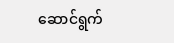ဆောင်ရွက်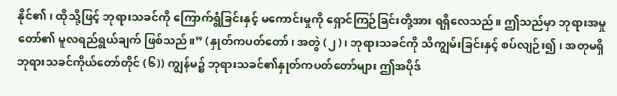နိုင်၏၊ ထိုသို့ဖြင့် ဘုရားသခင်ကို ကြောက်ရွံခြင်းနှင့် မကောင်းမှုကို ရှောင်ကြဉ်ခြင်းတို့အား ရရှိလေသည်။ ဤသည်မှာ ဘုရားအမှုတော်၏ မူလရည်ရွယ်ချက် ဖြစ်သည်။” (နှုတ်ကပတ်တော်၊ အတွဲ (၂)၊ ဘုရားသခင်ကို သိကျွမ်းခြင်းနှင့် စပ်လျဉ်း၍၊ အတုမရှိ ဘုရားသခင်ကိုယ်တော်တိုင် (၆)) ကျွန်မ၌ ဘုရားသခင်၏နှုတ်ကပတ်တော်များ ဤအပိုဒ်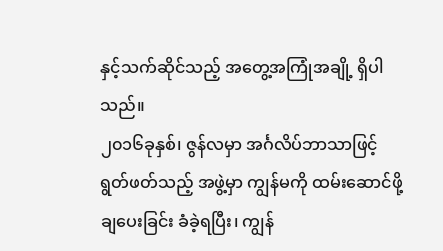နှင့်သက်ဆိုင်သည့် အတွေ့အကြုံအချို့ ရှိပါသည်။
၂၀၁၆ခုနှစ်၊ ဇွန်လမှာ အင်္ဂလိပ်ဘာသာဖြင့် ရွတ်ဖတ်သည့် အဖွဲ့မှာ ကျွန်မကို ထမ်းဆောင်ဖို့ ချပေးခြင်း ခံခဲ့ရပြီး၊ ကျွန်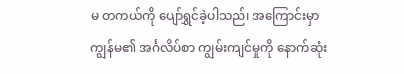မ တကယ်ကို ပျော်ရွှင်ခဲ့ပါသည်၊ အကြောင်းမှာ ကျွန်မ၏ အင်္ဂလိပ်စာ ကျွမ်းကျင်မှုကို နောက်ဆုံး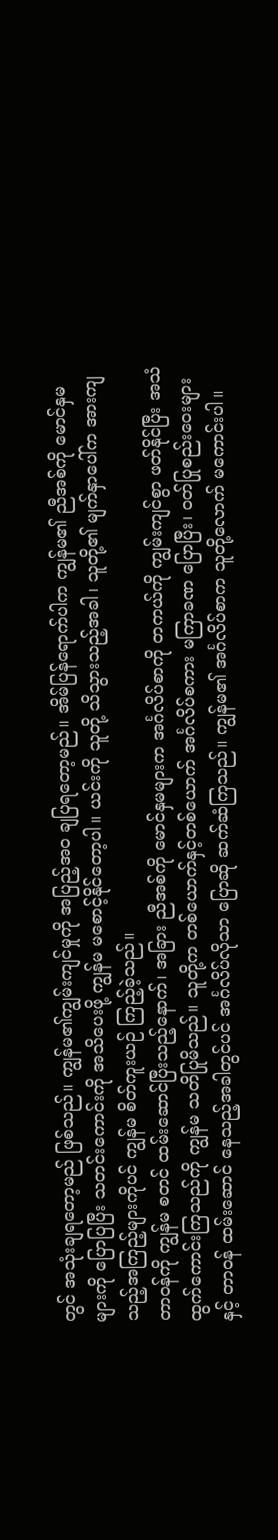တွင် အသုံးချရတော့မည် ဖြစ်သည်။ ကျွန်မ၏ကျွမ်းကျင်မှုကို အပြည့်အဝ ချပြရတော့မည်။ အိမ်ပြန်ရောက်ပါက ကျွန်မ၏ ညီအစ်ကို မောင်နှမများကို ပြောပြပြီး သတင်းကောင်းကို အသိပေးဖို့ ကျွန်မ မစောင့်နိုင်တော့ပါ။ ယင်းကို သူတို့ သိသွားသည့်အခါ၊ သူတို့၏ မျက်နှာပေါ်က အားကျသည့်အကြည့်များကိုပင် ကျွန်မ စိတ်ကူးယဉ် ကြည့်ခဲ့သည်။
တာဝန်ကို ကျွန်မ စတင် ထမ်းဆောင်ပြီးသည့်နောက်၊ အခြား ညီအစ်ကို မောင်နှမများက အင်္ဂလိပ်စာကို တကယ်ကို ကျွမ်းကျင်စွာ ဖတ်နိုင်ပြီး အသံထွက်ကောင်းကြသည်ကို ကျွန်မ သတိပြုမိသည်။ သူတို့က တစ်ယောက်နှင့်တစ်ယောက် အင်္ဂလိပ်စကား မကြာခဏ ပြောပြီး၊ ဝတ်ပြုစည်းဝေးများနှင့် တာဝန် ထမ်းဆောင် နေသည့်အခါတွင်ပင် အင်္ဂလိပ်လိုသာ ပြောဆို ဆက်ဆံကြသည်။ ကျွန်မ၏ အင်္ဂလိပ်စာက သူတို့လောက် မကောင်းပါ။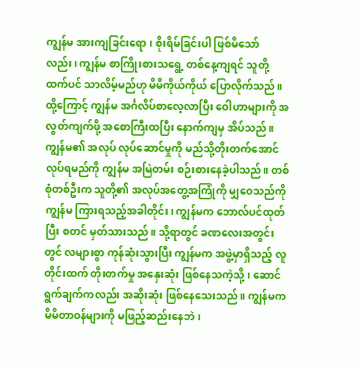ကျွန်မ အားကျခြင်းရော၊ စိုးရိမ်ခြင်းပါ ဖြစ်မိသော်လည်း၊ ကျွန်မ စာကြိုးစားသရွေ့ တစ်နေ့ကျရင် သူတို့ထက်ပင် သာလိမ့်မည်ဟု မိမိကိုယ်ကိုယ် ပြောလိုက်သည်။ ထို့ကြောင့် ကျွန်မ အင်္ဂလိပ်စာလေ့လာပြီး ဝေါဟာများကို အလွတ်ကျက်ဖို့ အစောကြီးထပြီး နောက်ကျမှ အိပ်သည်။ ကျွန်မ၏ အလုပ် လုပ်ဆောင်မှုကို မည်သို့တိုးတက်အောင်လုပ်ရမည်ကို ကျွန်မ အမြဲတမ်း စဉ်းစားနေခဲ့ပါသည်။ တစ်စုံတစ်ဦးက သူတို့၏ အလုပ်အတွေ့အကြုံကို မျှဝေသည်ကို ကျွန်မ ကြားရသည့်အခါတိုင်း၊ ကျွန်မက ဘောလ်ပင်ထုတ်ပြီး စတင် မှတ်သားသည်။ သို့ရာတွင် ခဏလေးအတွင်းတွင် လများစွာ ကုန်ဆုံးသွားပြီး ကျွန်မက အဖွဲ့မှာရှိသည့် လူတိုင်းထက် တိုးတက်မှု အနှေးဆုံး ဖြစ်နေသကဲ့သို့၊ ဆောင်ရွက်ချက်ကလည်း အဆိုးဆုံး ဖြစ်နေသေးသည်။ ကျွန်မက မိမိတာဝန်များကို မဖြည့်ဆည်းနေဘဲ၊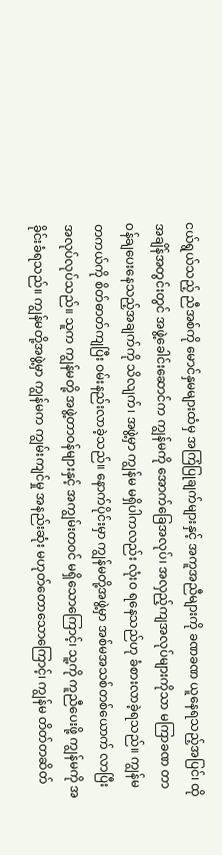ငယ်ရွယ်သည့် ညီအစ်ကို မောင်နှမများထံမှ အကြံပြုချက်များနှင့် အကူအညီများကို ခဏခဏ ယူနေရသည့်အပြင်၊ ထိုအချိန်အတွင်းတွင် အဖွဲ့ခေါင်းဆောင်က ကျွန်မကို အောက်ခြေအလုပ်၊ အလှည့်ကျအလုပ်များကိုသာ မကြာခဏ တာဝန်ချပေးနေသည့်အချက်ကို သိလျက်၊ အဖွဲ့မှာ ကျွန်မ မရှိပါကလည်း လုံးဝ ရနေသည်ဟု ခံစားလာခဲ့ရသည်။ ကျွန်မ တကယ်ကို စိတ်ဓာတ်ကျပြီး ဝမ်းနည်းလာခဲ့သည်။ နောက်ပိုင်းမှာ ကျွန်မတို့အဖွဲ့မှာ အစ်မအသစ်တစ်ယောက် လာပြီး အလုပ်လုပ်သည်။ သူက ကျွန်မတို့ အဖွဲ့တာဝန်များနှင့် အကျွမ်းတဝင် မရှိသောကြောင့်၊ သူ့ကို ကူညီပေးဖို့ ကျွန်မကို အခိုင်းခံရသည်။ ကျွန်မတို့အဖွဲ့မှာ ကျွန်မက ကျွမ်းကျင်မှု အနည်းဆုံး မဟုတ်တောသောကြောင့်၊ ကျွန်မ တိတ်တဆိတ်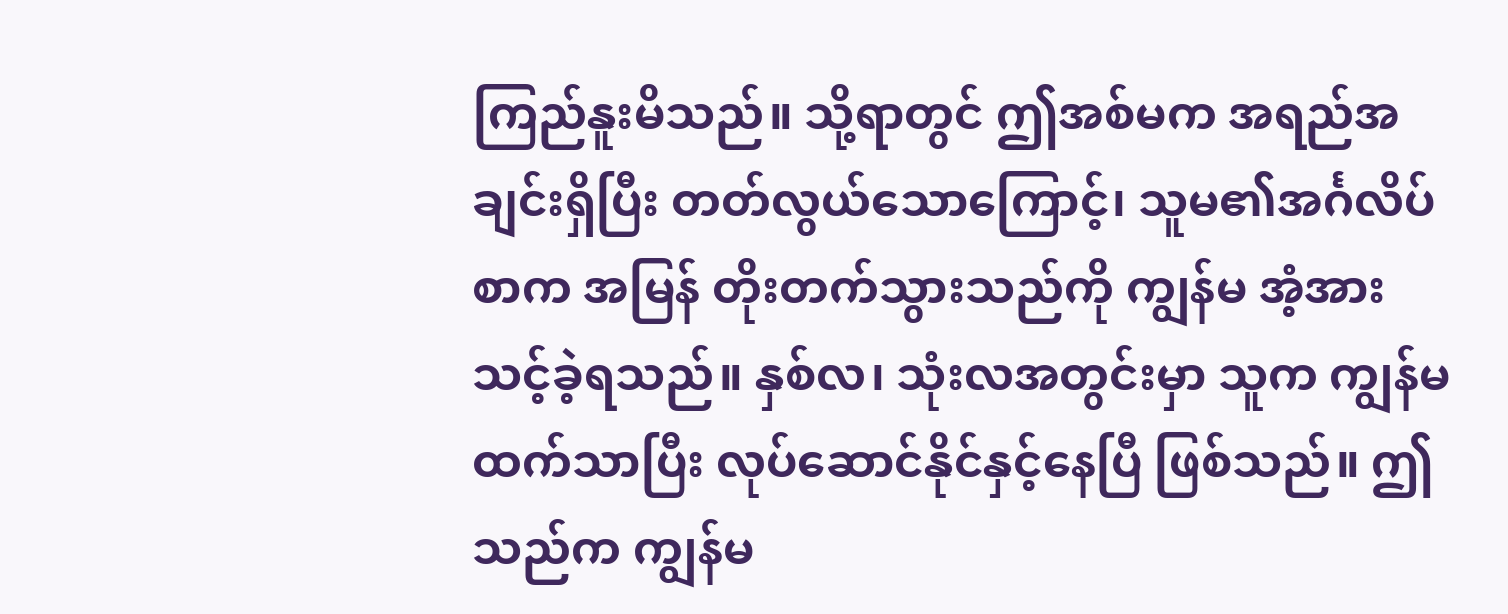ကြည်နူးမိသည်။ သို့ရာတွင် ဤအစ်မက အရည်အချင်းရှိပြီး တတ်လွယ်သောကြောင့်၊ သူမ၏အင်္ဂလိပ်စာက အမြန် တိုးတက်သွားသည်ကို ကျွန်မ အံ့အားသင့်ခဲ့ရသည်။ နှစ်လ၊ သုံးလအတွင်းမှာ သူက ကျွန်မထက်သာပြီး လုပ်ဆောင်နိုင်နှင့်နေပြီ ဖြစ်သည်။ ဤသည်က ကျွန်မ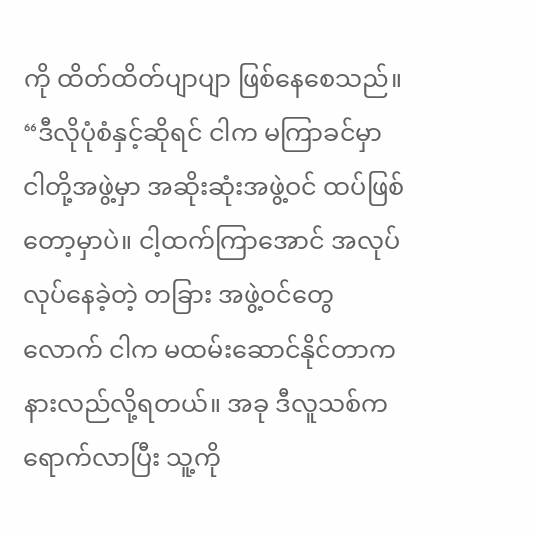ကို ထိတ်ထိတ်ပျာပျာ ဖြစ်နေစေသည်။ “ဒီလိုပုံစံနှင့်ဆိုရင် ငါက မကြာခင်မှာ ငါတို့အဖွဲ့မှာ အဆိုးဆုံးအဖွဲ့ဝင် ထပ်ဖြစ်တော့မှာပဲ။ ငါ့ထက်ကြာအောင် အလုပ်လုပ်နေခဲ့တဲ့ တခြား အဖွဲ့ဝင်တွေလောက် ငါက မထမ်းဆောင်နိုင်တာက နားလည်လို့ရတယ်။ အခု ဒီလူသစ်က ရောက်လာပြီး သူ့ကို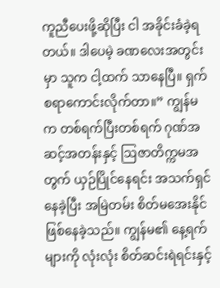ကူညီပေးဖို့ဆိုပြီး ငါ အခိုင်းခံခဲ့ရတယ်။ ဒါပေမဲ့ ခဏလေးအတွင်းမှာ သူက ငါ့ထက် သာနေပြီ။ ရှက်စရာကောင်းလိုက်တာ။” ကျွန်မက တစ်ရက်ပြီးတစ်ရက် ဂုဏ်အဆင့်အတန်းနှင့် ဩဇာတိက္ကမအတွက် ယှဉ်ပြိုင်နေရင်း အသက်ရှင်နေခဲ့ပြီး အမြဲတမ်း စိတ်မအေးနိုင်ဖြစ်နေခဲ့သည်။ ကျွန်မ၏ နေ့ရက်များကို လုံးလုံး စိတ်ဆင်းရဲရင်းနှင့်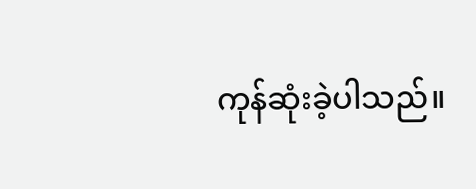ကုန်ဆုံးခဲ့ပါသည်။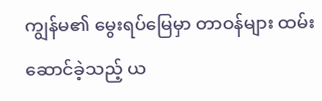ကျွန်မ၏ မွေးရပ်မြေမှာ တာဝန်များ ထမ်းဆောင်ခဲ့သည့် ယ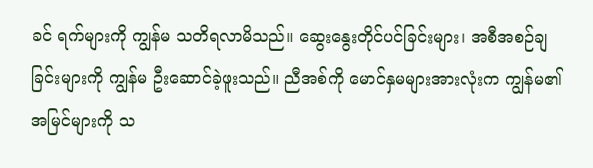ခင် ရက်များကို ကျွန်မ သတိရလာမိသည်။ ဆွေးနွေးတိုင်ပင်ခြင်းများ၊ အစီအစဉ်ချခြင်းများကို ကျွန်မ ဦးဆောင်ခဲ့ဖူးသည်။ ညီအစ်ကို မောင်နှမများအားလုံးက ကျွန်မ၏ အမြင်များကို သ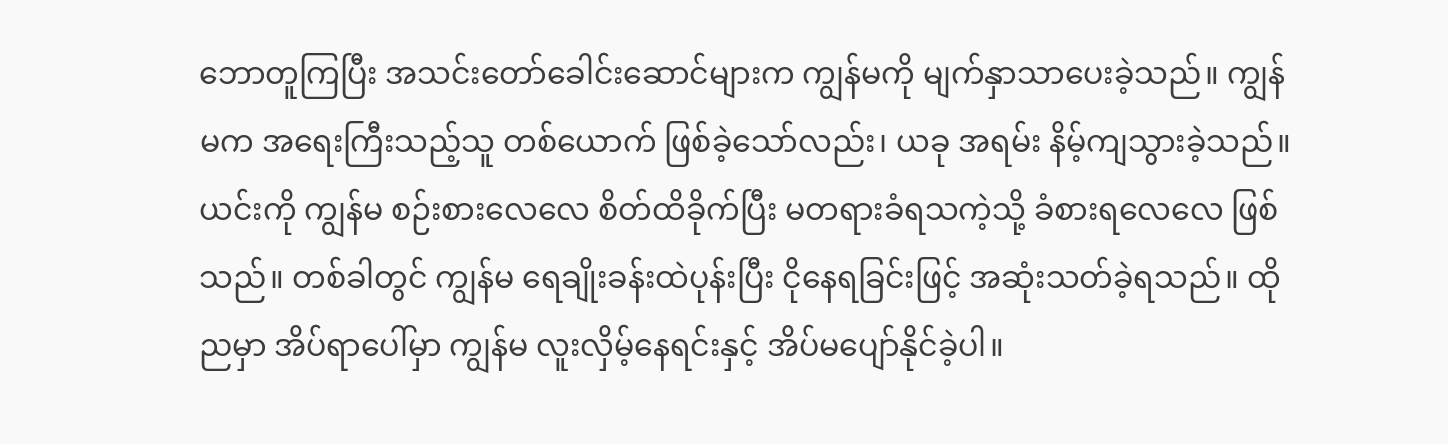ဘောတူကြပြီး အသင်းတော်ခေါင်းဆောင်များက ကျွန်မကို မျက်နှာသာပေးခဲ့သည်။ ကျွန်မက အရေးကြီးသည့်သူ တစ်ယောက် ဖြစ်ခဲ့သော်လည်း၊ ယခု အရမ်း နိမ့်ကျသွားခဲ့သည်။ ယင်းကို ကျွန်မ စဉ်းစားလေလေ စိတ်ထိခိုက်ပြီး မတရားခံရသကဲ့သို့ ခံစားရလေလေ ဖြစ်သည်။ တစ်ခါတွင် ကျွန်မ ရေချိုးခန်းထဲပုန်းပြီး ငိုနေရခြင်းဖြင့် အဆုံးသတ်ခဲ့ရသည်။ ထိုညမှာ အိပ်ရာပေါ်မှာ ကျွန်မ လူးလှိမ့်နေရင်းနှင့် အိပ်မပျော်နိုင်ခဲ့ပါ။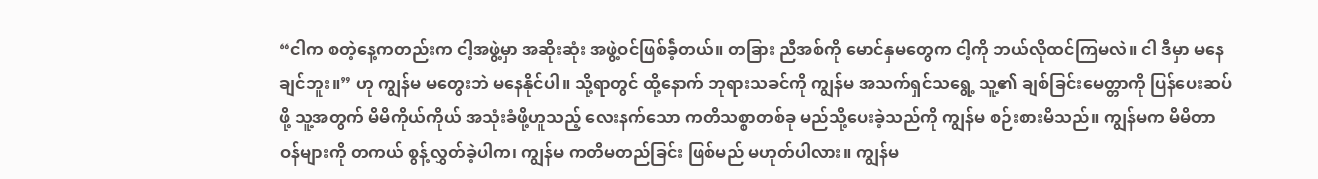“ငါက စတဲ့နေ့ကတည်းက ငါ့အဖွဲ့မှာ အဆိုးဆုံး အဖွဲ့ဝင်ဖြစ်ခဲ့်တယ်။ တခြား ညီအစ်ကို မောင်နှမတွေက ငါ့ကို ဘယ်လိုထင်ကြမလဲ။ ငါ ဒီမှာ မနေချင်ဘူး။” ဟု ကျွန်မ မတွေးဘဲ မနေနိုင်ပါ။ သို့ရာတွင် ထို့နောက် ဘုရားသခင်ကို ကျွန်မ အသက်ရှင်သရွေ့ သူ့၏ ချစ်ခြင်းမေတ္တာကို ပြန်ပေးဆပ်ဖို့ သူ့အတွက် မိမိကိုယ်ကိုယ် အသုံးခံဖို့ဟူသည့် လေးနက်သော ကတိသစ္စာတစ်ခု မည်သို့ပေးခဲ့သည်ကို ကျွန်မ စဉ်းစားမိသည်။ ကျွန်မက မိမိတာဝန်များကို တကယ် စွန့်လွှတ်ခဲ့ပါက၊ ကျွန်မ ကတိမတည်ခြင်း ဖြစ်မည် မဟုတ်ပါလား။ ကျွန်မ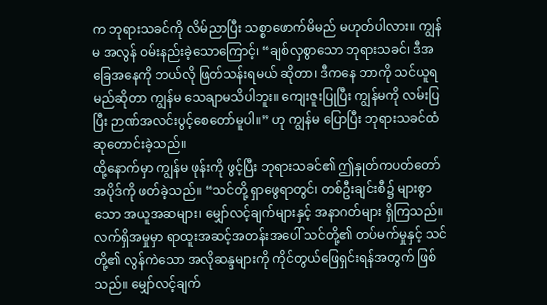က ဘုရားသခင်ကို လိမ်ညာပြီး သစ္စာဖောက်မိမည် မဟုတ်ပါလား။ ကျွန်မ အလွန် ဝမ်းနည်းခဲ့သောကြောင့်၊ “ချစ်လှစွာသော ဘုရားသခင်၊ ဒီအခြေအနေကို ဘယ်လို ဖြတ်သန်းရမယ် ဆိုတာ၊ ဒီကနေ ဘာကို သင်ယူရမည်ဆိုတာ ကျွန်မ သေချာမသိပါဘူး။ ကျေးဇူးပြုပြီး ကျွန်မကို လမ်းပြပြီး ဉာဏ်အလင်းပွင့်စေတော်မူပါ။” ဟု ကျွန်မ ပြောပြီး ဘုရားသခင်ထံ ဆုတောင်းခဲ့သည်။
ထို့နောက်မှာ ကျွန်မ ဖုန်းကို ဖွင့်ပြီး ဘုရားသခင်၏ ဤနှုတ်ကပတ်တော် အပိုဒ်ကို ဖတ်ခဲ့သည်။ “သင်တို့ ရှာဖွေရာတွင်၊ တစ်ဦးချင်းစီ၌ များစွာသော အယူအဆများ၊ မျှော်လင့်ချက်များနှင့် အနာဂတ်များ ရှိကြသည်။ လက်ရှိအမှုမှာ ရာထူးအဆင့်အတန်းအပေါ် သင်တို့၏ တပ်မက်မှုနှင့် သင်တို့၏ လွန်ကဲသော အလိုဆန္ဒများကို ကိုင်တွယ်ဖြေရှင်းရန်အတွက် ဖြစ်သည်။ မျှော်လင့်ချက်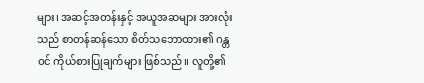များ၊ အဆင့်အတန်းနှင့် အယူအဆများ အားလုံးသည် စာတန်ဆန်သော စိတ်သဘောထား၏ ဂန္တဝင် ကိုယ်စားပြုချက်များ ဖြစ်သည်။ လူတို့၏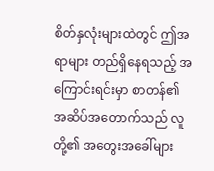စိတ်နှလုံးများထဲတွင် ဤအရာများ တည်ရှိနေရသည့် အကြောင်းရင်းမှာ စာတန်၏ အဆိပ်အတောက်သည် လူတို့၏ အတွေးအခေါ်များ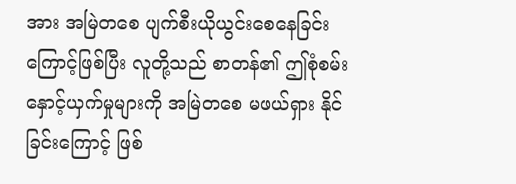အား အမြဲတစေ ပျက်စီးယိုယွင်းစေနေခြင်းကြောင့်ဖြစ်ပြီး လူတို့သည် စာတန်၏ ဤစုံစမ်းနှောင့်ယှက်မှုများကို အမြဲတစေ မဖယ်ရှား နိုင်ခြင်းကြောင့် ဖြစ်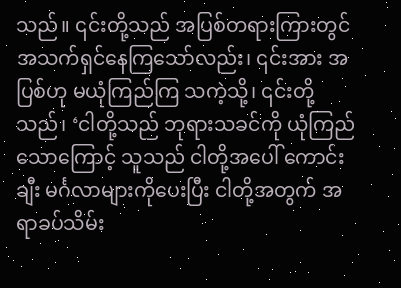သည်။ ၎င်းတို့သည် အပြစ်တရားကြားတွင် အသက်ရှင်နေကြသော်လည်း၊ ၎င်းအား အပြစ်ဟု မယုံကြည်ကြ သကဲ့သို့၊ ၎င်းတို့သည်၊ ‘ငါတို့သည် ဘုရားသခင်ကို ယုံကြည်သောကြောင့် သူသည် ငါတို့အပေါ် ကောင်းချီး မင်္ဂလာများကိုပေးပြီး ငါတို့အတွက် အရာခပ်သိမ်း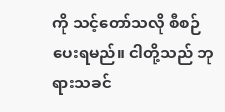ကို သင့်တော်သလို စီစဉ်ပေးရမည်။ ငါတို့သည် ဘုရားသခင်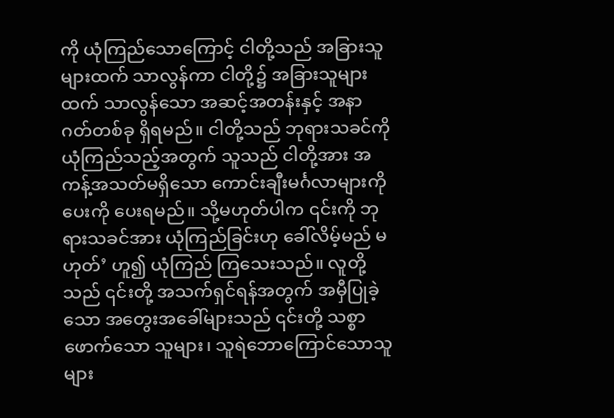ကို ယုံကြည်သောကြောင့် ငါတို့သည် အခြားသူများထက် သာလွန်ကာ ငါတို့၌ အခြားသူများထက် သာလွန်သော အဆင့်အတန်းနှင့် အနာဂတ်တစ်ခု ရှိရမည်။ ငါတို့သည် ဘုရားသခင်ကို ယုံကြည်သည့်အတွက် သူသည် ငါတို့အား အကန့်အသတ်မရှိသော ကောင်းချီးမင်္ဂလာများကို ပေးကို ပေးရမည်။ သို့မဟုတ်ပါက ၎င်းကို ဘုရားသခင်အား ယုံကြည်ခြင်းဟု ခေါ်လိမ့်မည် မဟုတ်’ ဟူ၍ ယုံကြည် ကြသေးသည်။ လူတို့သည် ၎င်းတို့ အသက်ရှင်ရန်အတွက် အမှီပြုခဲ့သော အတွေးအခေါ်များသည် ၎င်းတို့ သစ္စာဖောက်သော သူများ၊ သူရဲဘောကြောင်သောသူများ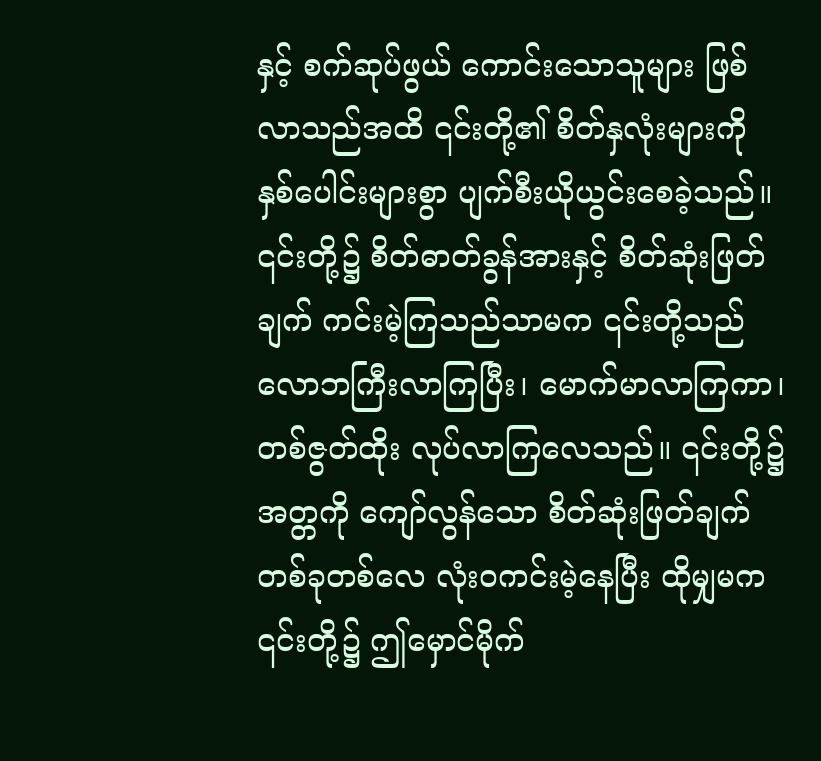နှင့် စက်ဆုပ်ဖွယ် ကောင်းသောသူများ ဖြစ်လာသည်အထိ ၎င်းတို့၏ စိတ်နှလုံးများကို နှစ်ပေါင်းများစွာ ပျက်စီးယိုယွင်းစေခဲ့သည်။ ၎င်းတို့၌ စိတ်ဓာတ်ခွန်အားနှင့် စိတ်ဆုံးဖြတ်ချက် ကင်းမဲ့ကြသည်သာမက ၎င်းတို့သည် လောဘကြီးလာကြပြီး၊ မောက်မာလာကြကာ၊ တစ်ဇွတ်ထိုး လုပ်လာကြလေသည်။ ၎င်းတို့၌ အတ္တကို ကျော်လွန်သော စိတ်ဆုံးဖြတ်ချက် တစ်ခုတစ်လေ လုံးဝကင်းမဲ့နေပြီး ထိုမျှမက ၎င်းတို့၌ ဤမှောင်မိုက်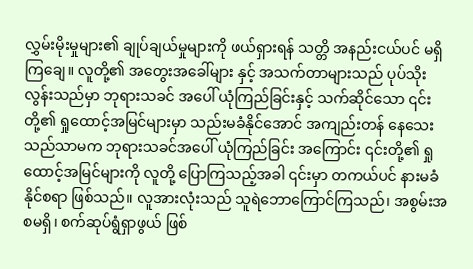လွှမ်းမိုးမှုများ၏ ချုပ်ချယ်မှုများကို ဖယ်ရှားရန် သတ္တိ အနည်းငယ်ပင် မရှိကြချေ။ လူတို့၏ အတွေးအခေါ်များ နှင့် အသက်တာများသည် ပုပ်သိုးလွန်းသည်မှာ ဘုရားသခင် အပေါ် ယုံကြည်ခြင်းနှင့် သက်ဆိုင်သော ၎င်းတို့၏ ရှုထောင့်အမြင်များမှာ သည်းမခံနိုင်အောင် အကျည်းတန် နေသေးသည်သာမက ဘုရားသခင်အပေါ် ယုံကြည်ခြင်း အကြောင်း ၎င်းတို့၏ ရှုထောင့်အမြင်များကို လူတို့ ပြောကြသည့်အခါ ၎င်းမှာ တကယ်ပင် နားမခံနိုင်စရာ ဖြစ်သည်။ လူအားလုံးသည် သူရဲဘောကြောင်ကြသည်၊ အစွမ်းအစမရှိ၊ စက်ဆုပ်ရွံရှာဖွယ် ဖြစ်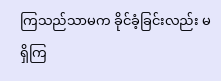ကြသည်သာမက ခိုင်ခံ့ခြင်းလည်း မရှိကြ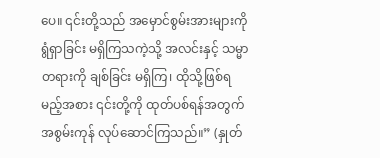ပေ။ ၎င်းတို့သည် အမှောင်စွမ်းအားများကို ရွံရှာခြင်း မရှိကြသကဲ့သို့ အလင်းနှင့် သမ္မာတရားကို ချစ်ခြင်း မရှိကြ၊ ထိုသို့ဖြစ်ရမည့်အစား ၎င်းတို့ကို ထုတ်ပစ်ရန်အတွက် အစွမ်းကုန် လုပ်ဆောင်ကြသည်။” (နှုတ်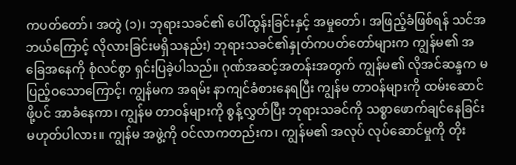ကပတ်တော်၊ အတွဲ (၁)၊ ဘုရားသခင်၏ ပေါ်ထွန်းခြင်းနှင့် အမှုတော်၊ အဖြည့်ခံဖြစ်ရန် သင်အဘယ်ကြောင့် လိုလားခြင်းမရှိသနည်း) ဘုရားသခင်၏နှုတ်ကပတ်တော်များက ကျွန်မ၏ အခြေအနေကို စုံလင်စွာ ရှင်းပြခဲ့ပါသည်။ ဂုဏ်အဆင့်အတန်းအတွက် ကျွန်မ၏ လိုအင်ဆန္ဒက မပြည့်ဝသောကြောင့်၊ ကျွန်မက အရမ်း နာကျင်ခံစားနေရပြီး ကျွန်မ တာဝန်များကို ထမ်းဆောင်ဖို့ပင် အာခံနေကာ၊ ကျွန်မ တာဝန်များကို စွန့်လွှတ်ပြီး ဘုရားသခင်ကို သစ္စာဖောက်ချင်နေခြင်း မဟုတ်ပါလား။ ကျွန်မ အဖွဲ့ကို ဝင်လာကတည်းက၊ ကျွန်မ၏ အလုပ် လုပ်ဆောင်မှုကို တိုး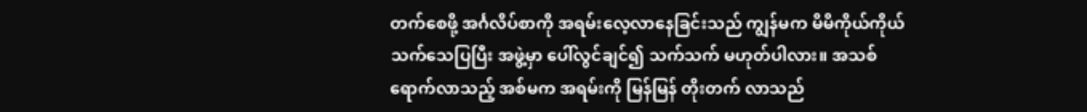တက်စေဖို့ အင်္ဂလိပ်စာကို အရမ်းလေ့လာနေခြင်းသည် ကျွန်မက မိမိကိုယ်ကိုယ် သက်သေပြပြီး အဖွဲ့မှာ ပေါ်လွင်ချင်၍ သက်သက် မဟုတ်ပါလား။ အသစ်ရောက်လာသည့် အစ်မက အရမ်းကို မြန်မြန် တိုးတက် လာသည်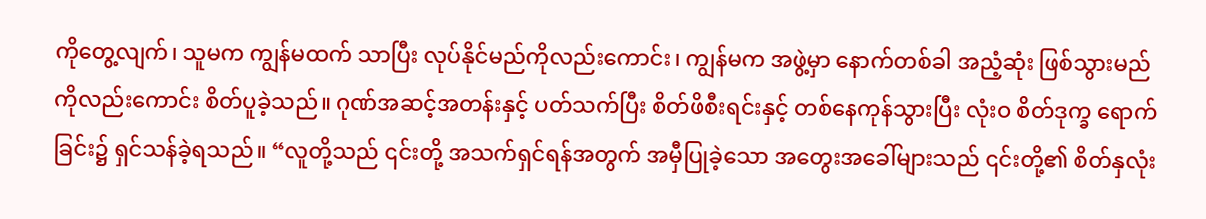ကိုတွေ့လျက်၊ သူမက ကျွန်မထက် သာပြီး လုပ်နိုင်မည်ကိုလည်းကောင်း၊ ကျွန်မက အဖွဲ့မှာ နောက်တစ်ခါ အညံ့ဆုံး ဖြစ်သွားမည်ကိုလည်းကောင်း စိတ်ပူခဲ့သည်။ ဂုဏ်အဆင့်အတန်းနှင့် ပတ်သက်ပြီး စိတ်ဖိစီးရင်းနှင့် တစ်နေကုန်သွားပြီး လုံးဝ စိတ်ဒုက္ခ ရောက်ခြင်း၌ ရှင်သန်ခဲ့ရသည်။ “လူတို့သည် ၎င်းတို့ အသက်ရှင်ရန်အတွက် အမှီပြုခဲ့သော အတွေးအခေါ်များသည် ၎င်းတို့၏ စိတ်နှလုံး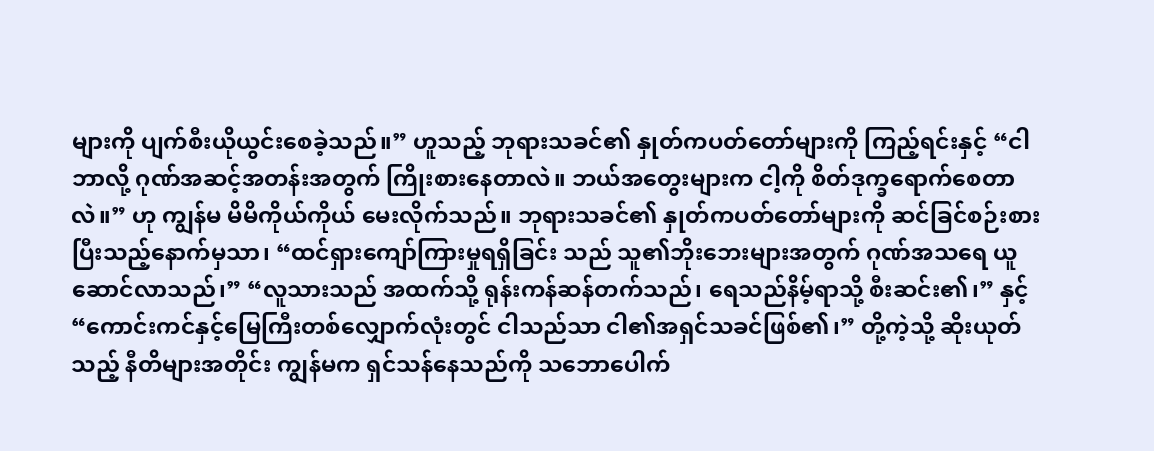များကို ပျက်စီးယိုယွင်းစေခဲ့သည်။” ဟူသည့် ဘုရားသခင်၏ နှုတ်ကပတ်တော်များကို ကြည့်ရင်းနှင့် “ငါ ဘာလို့ ဂုဏ်အဆင့်အတန်းအတွက် ကြိုးစားနေတာလဲ။ ဘယ်အတွေးများက ငါ့ကို စိတ်ဒုက္ခရောက်စေတာလဲ။” ဟု ကျွန်မ မိမိကိုယ်ကိုယ် မေးလိုက်သည်။ ဘုရားသခင်၏ နှုတ်ကပတ်တော်များကို ဆင်ခြင်စဉ်းစား ပြီးသည့်နောက်မှသာ၊ “ထင်ရှားကျော်ကြားမှုရရှိခြင်း သည် သူ၏ဘိုးဘေးများအတွက် ဂုဏ်အသရေ ယူဆောင်လာသည်၊” “လူသားသည် အထက်သို့ ရုန်းကန်ဆန်တက်သည်၊ ရေသည်နိမ့်ရာသို့ စီးဆင်း၏၊” နှင့် “ကောင်းကင်နှင့်မြေကြီးတစ်လျှောက်လုံးတွင် ငါသည်သာ ငါ၏အရှင်သခင်ဖြစ်၏၊” တို့ကဲ့သို့ ဆိုးယုတ်သည့် နီတိများအတိုင်း ကျွန်မက ရှင်သန်နေသည်ကို သဘောပေါက်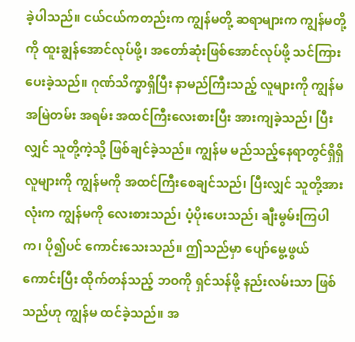ခဲ့ပါသည်။ ငယ်ငယ်ကတည်းက ကျွန်မတို့ ဆရာများက ကျွန်မတို့ကို ထူးချွန်အောင်လုပ်ဖို့၊ အတော်ဆုံးဖြစ်အောင်လုပ်ဖို့ သင်ကြားပေးခဲ့သည်။ ဂုဏ်သိက္ခာရှိပြီး နာမည်ကြီးသည့် လူများကို ကျွန်မ အမြဲတမ်း အရမ်း အထင်ကြီးလေးစားပြီး အားကျခဲ့သည်၊ ပြီးလျှင် သူတို့ကဲ့သို့ ဖြစ်ချင်ခဲ့သည်။ ကျွန်မ မည်သည့်နေရာတွင်ရှိရှိ လူများကို ကျွန်မကို အထင်ကြီးစေချင်သည်၊ ပြီးလျှင် သူတို့အားလုံးက ကျွန်မကို လေးစားသည်၊ ပံ့ပိုးပေးသည်၊ ချီးမွမ်းကြပါက၊ ပို၍ပင် ကောင်းသေးသည်။ ဤသည်မှာ ပျော်မွေ့ဖွယ်ကောင်းပြီး ထိုက်တန်သည့် ဘဝကို ရှင်သန်ဖို့ နည်းလမ်းသာ ဖြစ်သည်ဟု ကျွန်မ ထင်ခဲ့သည်။ အ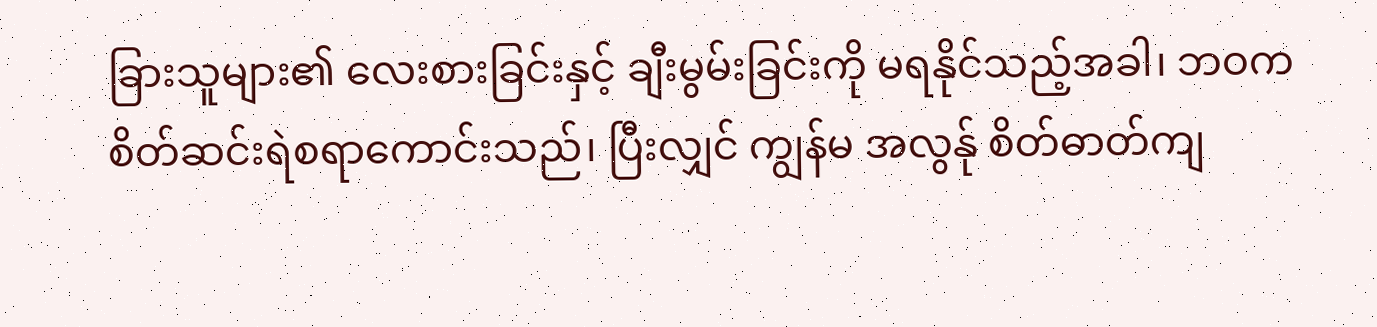ခြားသူများ၏ လေးစားခြင်းနှင့် ချီးမွမ်းခြင်းကို မရနိုင်သည့်အခါ၊ ဘဝက စိတ်ဆင်းရဲစရာကောင်းသည်၊ ပြီးလျှင် ကျွန်မ အလွန်ု စိတ်ဓာတ်ကျ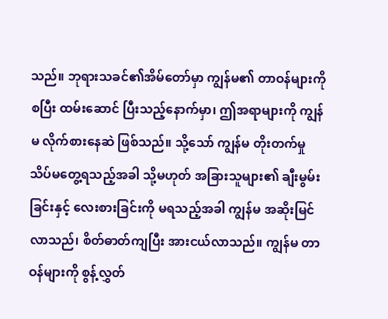သည်။ ဘုရားသခင်၏အိမ်တော်မှာ ကျွန်မ၏ တာဝန်များကို စပြီး ထမ်းဆောင် ပြီးသည့်နောက်မှာ၊ ဤအရာများကို ကျွန်မ လိုက်စားနေဆဲ ဖြစ်သည်။ သို့သော် ကျွန်မ တိုးတက်မှု သိပ်မတွေ့ရသည့်အခါ သို့မဟုတ် အခြားသူများ၏ ချီးမွမ်းခြင်းနှင့် လေးစားခြင်းကို မရသည့်အခါ ကျွန်မ အဆိုးမြင်လာသည်၊ စိတ်ဓာတ်ကျပြီး အားငယ်လာသည်။ ကျွန်မ တာဝန်များကို စွန့်လွှတ်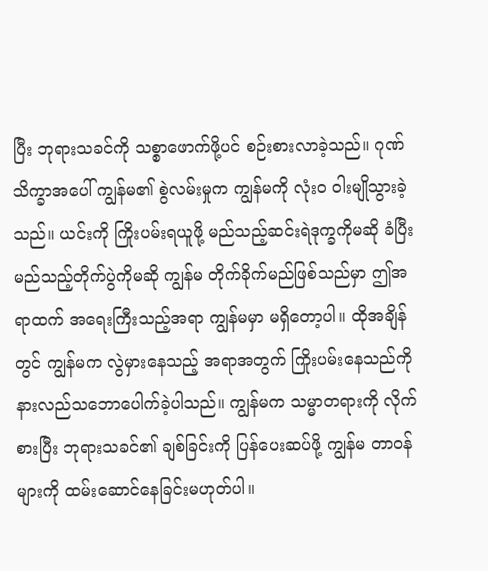ပြီး ဘုရားသခင်ကို သစ္စာဖောက်ဖို့ပင် စဉ်းစားလာခဲ့သည်။ ဂုဏ်သိက္ခာအပေါ် ကျွန်မ၏ စွဲလမ်းမှုက ကျွန်မကို လုံးဝ ဝါးမျိုသွားခဲ့သည်။ ယင်းကို ကြိုးပမ်းရယူဖို့ မည်သည့်ဆင်းရဲဒုက္ခကိုမဆို ခံပြီး မည်သည့်တိုက်ပွဲကိုမဆို ကျွန်မ တိုက်ခိုက်မည်ဖြစ်သည်မှာ ဤအရာထက် အရေးကြီးသည့်အရာ ကျွန်မမှာ မရှိတော့ပါ။ ထိုအချိန်တွင် ကျွန်မက လွဲမှားနေသည့် အရာအတွက် ကြိုးပမ်းနေသည်ကို နားလည်သဘောပေါက်ခဲ့ပါသည်။ ကျွန်မက သမ္မာတရားကို လိုက်စားပြီး ဘုရားသခင်၏ ချစ်ခြင်းကို ပြန်ပေးဆပ်ဖို့ ကျွန်မ တာဝန်များကို ထမ်းဆောင်နေခြင်းမဟုတ်ပါ။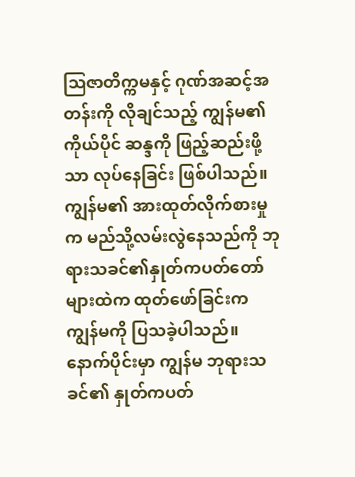ဩဇာတိက္ကမနှင့် ဂုဏ်အဆင့်အတန်းကို လိုချင်သည့် ကျွန်မ၏ ကိုယ်ပိုင် ဆန္ဒကို ဖြည့်ဆည်းဖို့သာ လုပ်နေခြင်း ဖြစ်ပါသည်။
ကျွန်မ၏ အားထုတ်လိုက်စားမှုက မည်သို့လမ်းလွဲနေသည်ကို ဘုရားသခင်၏နှုတ်ကပတ်တော်များထဲက ထုတ်ဖော်ခြင်းက ကျွန်မကို ပြသခဲ့ပါသည်။ နောက်ပိုင်းမှာ ကျွန်မ ဘုရားသခင်၏ နှုတ်ကပတ်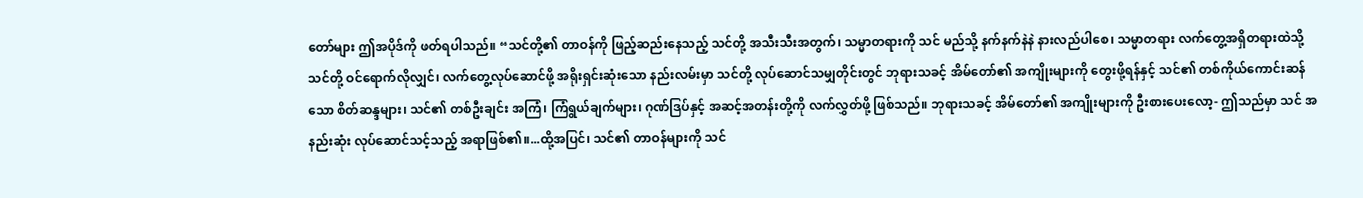တော်များ ဤအပိုဒ်ကို ဖတ်ရပါသည်။ “သင်တို့၏ တာဝန်ကို ဖြည့်ဆည်းနေသည့် သင်တို့ အသီးသီးအတွက်၊ သမ္မာတရားကို သင် မည်သို့ နက်နက်နဲနဲ နားလည်ပါစေ၊ သမ္မာတရား လက်တွေ့အရှိတရားထဲသို့ သင်တို့ ဝင်ရောက်လိုလျှင်၊ လက်တွေ့လုပ်ဆောင်ဖို့ အရိုးရှင်းဆုံးသော နည်းလမ်းမှာ သင်တို့ လုပ်ဆောင်သမျှတိုင်းတွင် ဘုရားသခင့် အိမ်တော်၏ အကျိုးများကို တွေးဖို့ရန်နှင့် သင်၏ တစ်ကိုယ်ကောင်းဆန်သော စိတ်ဆန္ဒများ၊ သင်၏ တစ်ဦးချင်း အကြံ၊ ကြံရွယ်ချက်များ၊ ဂုဏ်ဒြပ်နှင့် အဆင့်အတန်းတို့ကို လက်လွှတ်ဖို့ ဖြစ်သည်။ ဘုရားသခင့် အိမ်တော်၏ အကျိုးများကို ဦးစားပေးလော့- ဤသည်မှာ သင် အနည်းဆုံး လုပ်ဆောင်သင့်သည့် အရာဖြစ်၏။...ထို့အပြင်၊ သင်၏ တာဝန်များကို သင်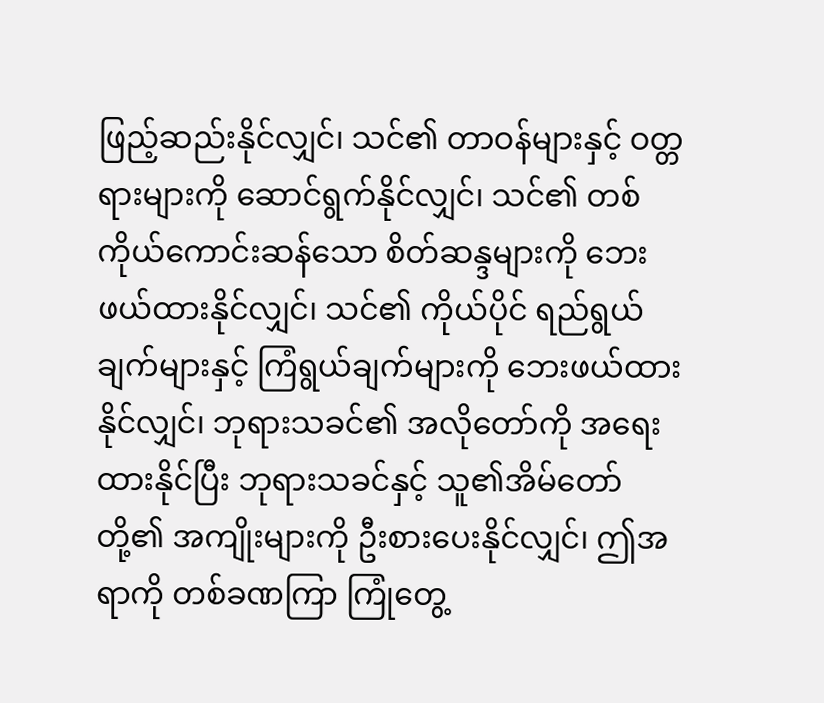ဖြည့်ဆည်းနိုင်လျှင်၊ သင်၏ တာဝန်များနှင့် ဝတ္တရားများကို ဆောင်ရွက်နိုင်လျှင်၊ သင်၏ တစ်ကိုယ်ကောင်းဆန်သော စိတ်ဆန္ဒများကို ဘေးဖယ်ထားနိုင်လျှင်၊ သင်၏ ကိုယ်ပိုင် ရည်ရွယ်ချက်များနှင့် ကြံရွယ်ချက်များကို ဘေးဖယ်ထားနိုင်လျှင်၊ ဘုရားသခင်၏ အလိုတော်ကို အရေးထားနိုင်ပြီး ဘုရားသခင်နှင့် သူ၏အိမ်တော်တို့၏ အကျိုးများကို ဦးစားပေးနိုင်လျှင်၊ ဤအရာကို တစ်ခဏကြာ ကြုံတွေ့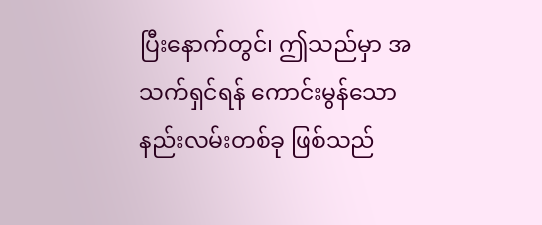ပြီးနောက်တွင်၊ ဤသည်မှာ အသက်ရှင်ရန် ကောင်းမွန်သော နည်းလမ်းတစ်ခု ဖြစ်သည်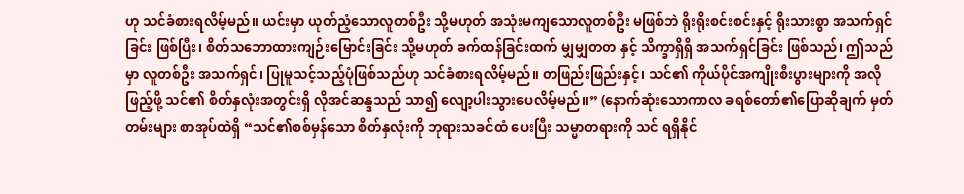ဟု သင်ခံစားရလိမ့်မည်။ ယင်းမှာ ယုတ်ညံ့သောလူတစ်ဦး သို့မဟုတ် အသုံးမကျသောလူတစ်ဦး မဖြစ်ဘဲ ရိုးရိုးစင်းစင်းနှင့် ရိုးသားစွာ အသက်ရှင်ခြင်း ဖြစ်ပြီး၊ စိတ်သဘောထားကျဉ်းမြောင်းခြင်း သို့မဟုတ် ခက်ထန်ခြင်းထက် မျှမျှတတ နှင့် သိက္ခာရှိရှိ အသက်ရှင်ခြင်း ဖြစ်သည်၊ ဤသည်မှာ လူတစ်ဦး အသက်ရှင်၊ ပြုမူသင့်သည့်ပုံဖြစ်သည်ဟု သင်ခံစားရလိမ့်မည်။ တဖြည်းဖြည်းနှင့်၊ သင်၏ ကိုယ်ပိုင်အကျိုးစီးပွားများကို အလိုဖြည့်ဖို့ သင်၏ စိတ်နှလုံးအတွင်းရှိ လိုအင်ဆန္ဒသည် သာ၍ လျော့ပါးသွားပေလိမ့်မည်။” (နောက်ဆုံးသောကာလ ခရစ်တော်၏ပြောဆိုချက် မှတ်တမ်းများ စာအုပ်ထဲရှိ “သင်၏စစ်မှန်သော စိတ်နှလုံးကို ဘုရားသခင်ထံ ပေးပြီး သမ္မာတရားကို သင် ရရှိနိုင်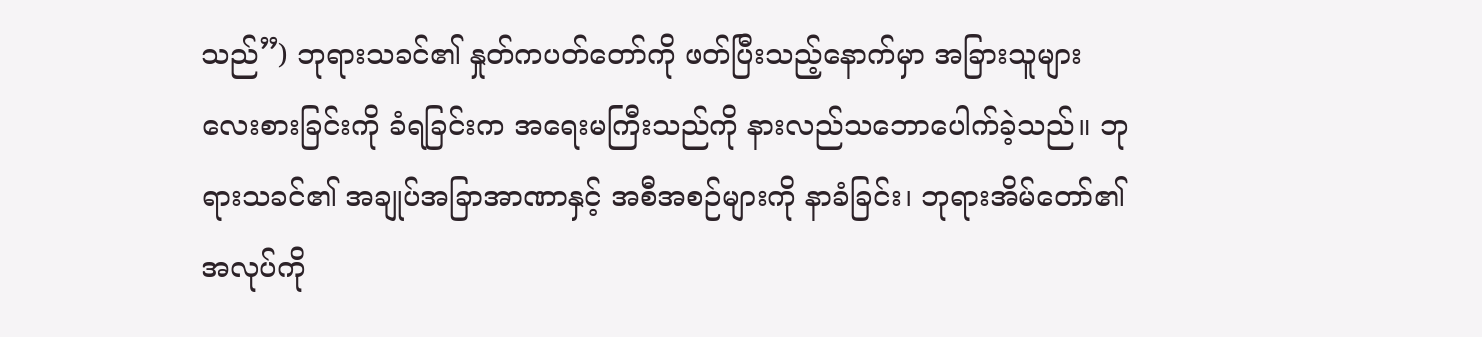သည်”) ဘုရားသခင်၏ နှုတ်ကပတ်တော်ကို ဖတ်ပြီးသည့်နောက်မှာ အခြားသူများ လေးစားခြင်းကို ခံရခြင်းက အရေးမကြီးသည်ကို နားလည်သဘောပေါက်ခဲ့သည်။ ဘုရားသခင်၏ အချုပ်အခြာအာဏာနှင့် အစီအစဉ်များကို နာခံခြင်း၊ ဘုရားအိမ်တော်၏ အလုပ်ကို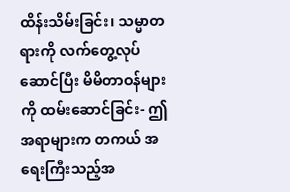ထိန်းသိမ်းခြင်း၊ သမ္မာတရားကို လက်တွေ့လုပ်ဆောင်ပြီး မိမိတာဝန်များကို ထမ်းဆောင်ခြင်း- ဤအရာများက တကယ် အရေးကြီးသည့်အ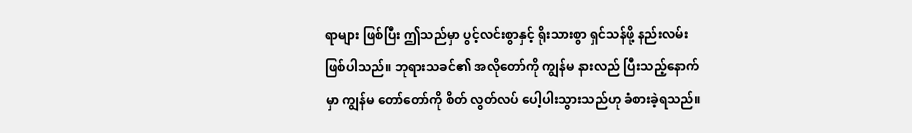ရာများ ဖြစ်ပြီး ဤသည်မှာ ပွင့်လင်းစွာနှင့် ရိုးသားစွာ ရှင်သန်ဖို့ နည်းလမ်း ဖြစ်ပါသည်။ ဘုရားသခင်၏ အလိုတော်ကို ကျွန်မ နားလည် ပြီးသည့်နောက်မှာ ကျွန်မ တော်တော်ကို စိတ် လွတ်လပ် ပေါ့ပါးသွားသည်ဟု ခံစားခဲ့ရသည်။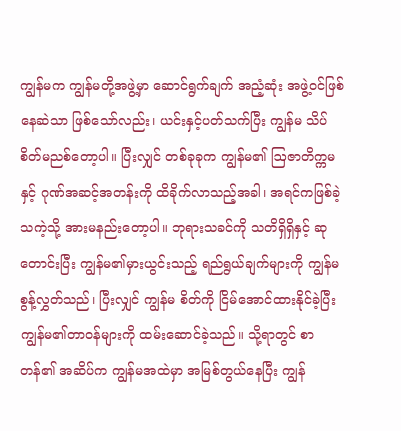ကျွန်မက ကျွန်မတို့အဖွဲ့မှာ ဆောင်ရွက်ချက် အညံ့ဆုံး အဖွဲ့ဝင်ဖြစ်နေဆဲသာ ဖြစ်သော်လည်း၊ ယင်းနှင့်ပတ်သက်ပြီး ကျွန်မ သိပ် စိတ်မညစ်တော့ပါ။ ပြီးလျှင် တစ်ခုခုက ကျွန်မ၏ ဩဇာတိက္ကမနှင့် ဂုဏ်အဆင့်အတန်းကို ထိခိုက်လာသည့်အခါ၊ အရင်ကဖြစ်ခဲ့သကဲ့သို့ အားမနည်းတော့ပါ။ ဘုရားသခင်ကို သတိရှိရှိနှင့် ဆုတောင်းပြီး ကျွန်မ၏မှားယွင်းသည့် ရည်ရွယ်ချက်များကို ကျွန်မ စွန့်လွှတ်သည်၊ ပြီးလျှင် ကျွန်မ စိတ်ကို ငြိမ်အောင်ထားနိုင်ခဲ့ပြီး ကျွန်မ၏တာဝန်များကို ထမ်းဆောင်ခဲ့သည်။ သို့ရာတွင် စာတန်၏ အဆိပ်က ကျွန်မအထဲမှာ အမြစ်တွယ်နေပြီး ကျွန်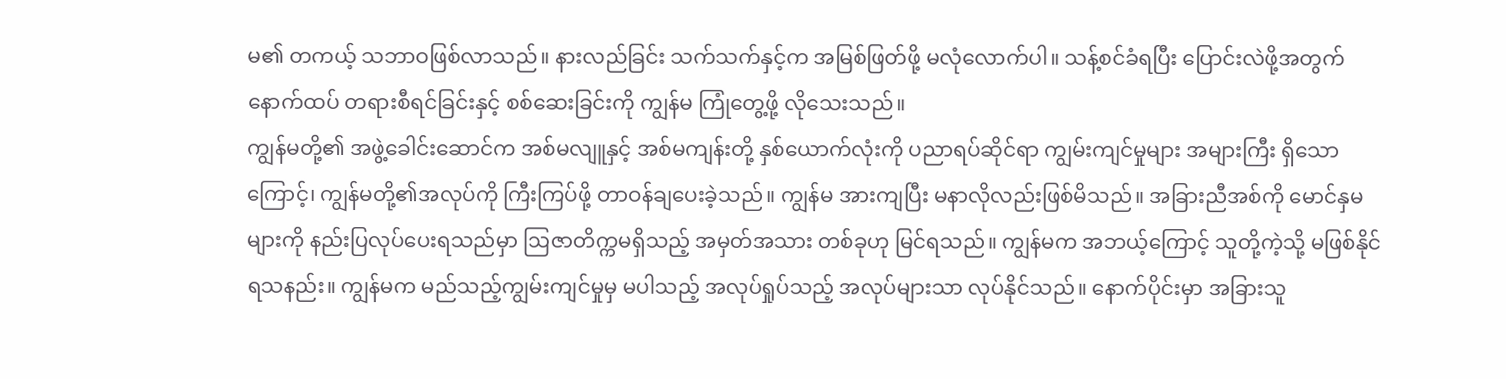မ၏ တကယ့် သဘာဝဖြစ်လာသည်။ နားလည်ခြင်း သက်သက်နှင့်က အမြစ်ဖြတ်ဖို့ မလုံလောက်ပါ။ သန့်စင်ခံရပြီး ပြောင်းလဲဖို့အတွက် နောက်ထပ် တရားစီရင်ခြင်းနှင့် စစ်ဆေးခြင်းကို ကျွန်မ ကြုံတွေ့ဖို့ လိုသေးသည်။
ကျွန်မတို့၏ အဖွဲ့ခေါင်းဆောင်က အစ်မလျူနှင့် အစ်မကျန်းတို့ နှစ်ယောက်လုံးကို ပညာရပ်ဆိုင်ရာ ကျွမ်းကျင်မှုများ အများကြီး ရှိသောကြောင့်၊ ကျွန်မတို့၏အလုပ်ကို ကြီးကြပ်ဖို့ တာဝန်ချပေးခဲ့သည်။ ကျွန်မ အားကျပြီး မနာလိုလည်းဖြစ်မိသည်။ အခြားညီအစ်ကို မောင်နှမများကို နည်းပြလုပ်ပေးရသည်မှာ ဩဇာတိက္ကမရှိသည့် အမှတ်အသား တစ်ခုဟု မြင်ရသည်။ ကျွန်မက အဘယ့်ကြောင့် သူတို့ကဲ့သို့ မဖြစ်နိုင်ရသနည်း။ ကျွန်မက မည်သည့်ကျွမ်းကျင်မှုမှ မပါသည့် အလုပ်ရှုပ်သည့် အလုပ်များသာ လုပ်နိုင်သည်။ နောက်ပိုင်းမှာ အခြားသူ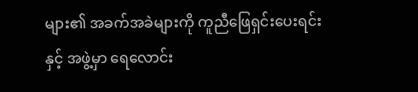များ၏ အခက်အခဲများကို ကူညီဖြေရှင်းပေးရင်းနှင့် အဖွဲ့မှာ ရေလောင်း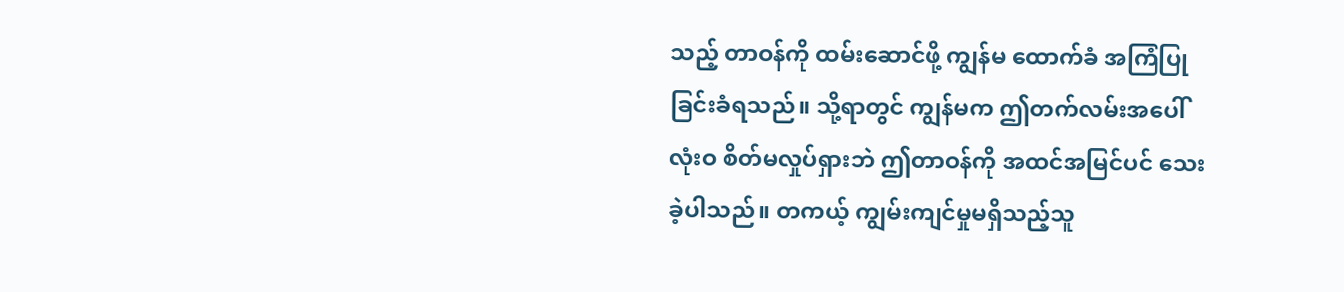သည့် တာဝန်ကို ထမ်းဆောင်ဖို့ ကျွန်မ ထောက်ခံ အကြံပြုခြင်းခံရသည်။ သို့ရာတွင် ကျွန်မက ဤတက်လမ်းအပေါ် လုံးဝ စိတ်မလှုပ်ရှားဘဲ ဤတာဝန်ကို အထင်အမြင်ပင် သေးခဲ့ပါသည်။ တကယ့် ကျွမ်းကျင်မှုမရှိသည့်သူ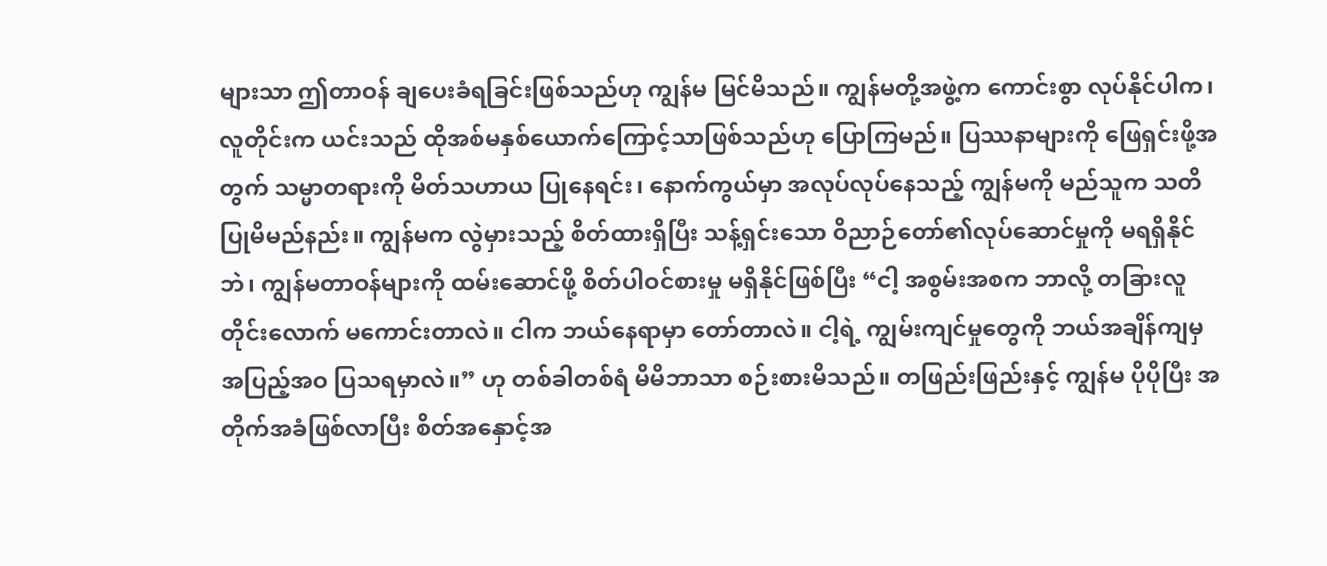များသာ ဤတာဝန် ချပေးခံရခြင်းဖြစ်သည်ဟု ကျွန်မ မြင်မိသည်။ ကျွန်မတို့အဖွဲ့က ကောင်းစွာ လုပ်နိုင်ပါက၊ လူတိုင်းက ယင်းသည် ထိုအစ်မနှစ်ယောက်ကြောင့်သာဖြစ်သည်ဟု ပြောကြမည်။ ပြဿနာများကို ဖြေရှင်းဖို့အတွက် သမ္မာတရားကို မိတ်သဟာယ ပြုနေရင်း၊ နောက်ကွယ်မှာ အလုပ်လုပ်နေသည့် ကျွန်မကို မည်သူက သတိပြုမိမည်နည်း။ ကျွန်မက လွဲမှားသည့် စိတ်ထားရှိပြီး သန့်ရှင်းသော ဝိညာဉ်တော်၏လုပ်ဆောင်မှုကို မရရှိနိုင်ဘဲ၊ ကျွန်မတာဝန်များကို ထမ်းဆောင်ဖို့ စိတ်ပါဝင်စားမှု မရှိနိုင်ဖြစ်ပြီး “ငါ့ အစွမ်းအစက ဘာလို့ တခြားလူတိုင်းလောက် မကောင်းတာလဲ။ ငါက ဘယ်နေရာမှာ တော်တာလဲ။ ငါ့ရဲ့ ကျွမ်းကျင်မှုတွေကို ဘယ်အချိန်ကျမှ အပြည့်အဝ ပြသရမှာလဲ။” ဟု တစ်ခါတစ်ရံ မိမိဘာသာ စဉ်းစားမိသည်။ တဖြည်းဖြည်းနှင့် ကျွန်မ ပိုပိုပြီး အတိုက်အခံဖြစ်လာပြီး စိတ်အနှောင့်အ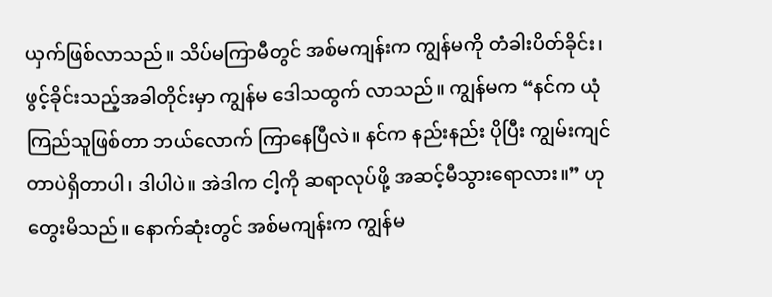ယှက်ဖြစ်လာသည်။ သိပ်မကြာမီတွင် အစ်မကျန်းက ကျွန်မကို တံခါးပိတ်ခိုင်း၊ ဖွင့်ခိုင်းသည့်အခါတိုင်းမှာ ကျွန်မ ဒေါသထွက် လာသည်။ ကျွန်မက “နင်က ယုံကြည်သူဖြစ်တာ ဘယ်လောက် ကြာနေပြီလဲ။ နင်က နည်းနည်း ပိုပြီး ကျွမ်းကျင်တာပဲရှိတာပါ၊ ဒါပါပဲ။ အဲဒါက ငါ့ကို ဆရာလုပ်ဖို့ အဆင့်မီသွားရောလား။” ဟု တွေးမိသည်။ နောက်ဆုံးတွင် အစ်မကျန်းက ကျွန်မ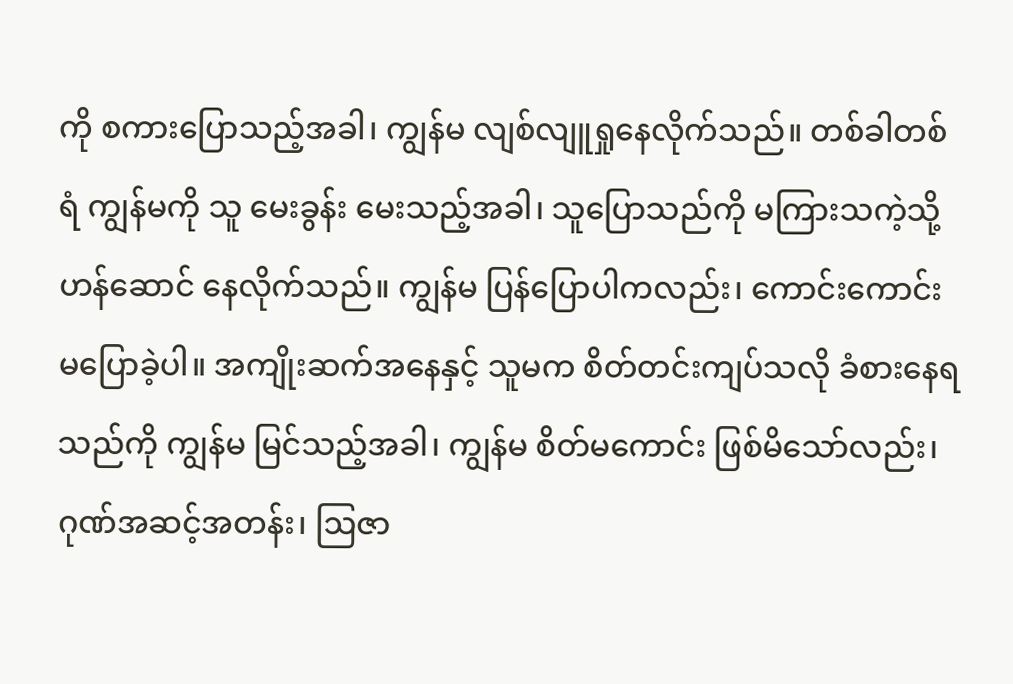ကို စကားပြောသည့်အခါ၊ ကျွန်မ လျစ်လျူရှုနေလိုက်သည်။ တစ်ခါတစ်ရံ ကျွန်မကို သူ မေးခွန်း မေးသည့်အခါ၊ သူပြောသည်ကို မကြားသကဲ့သို့ ဟန်ဆောင် နေလိုက်သည်။ ကျွန်မ ပြန်ပြောပါကလည်း၊ ကောင်းကောင်းမပြောခဲ့ပါ။ အကျိုးဆက်အနေနှင့် သူမက စိတ်တင်းကျပ်သလို ခံစားနေရသည်ကို ကျွန်မ မြင်သည့်အခါ၊ ကျွန်မ စိတ်မကောင်း ဖြစ်မိသော်လည်း၊ ဂုဏ်အဆင့်အတန်း၊ ဩဇာ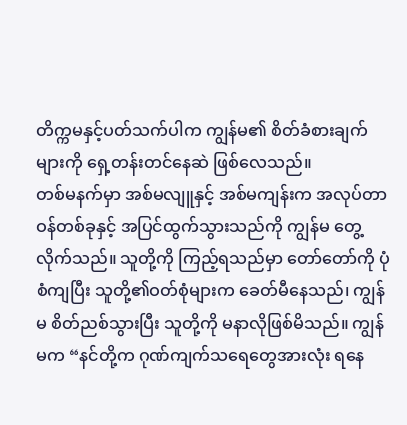တိက္ကမနှင့်ပတ်သက်ပါက ကျွန်မ၏ စိတ်ခံစားချက်များကို ရှေ့တန်းတင်နေဆဲ ဖြစ်လေသည်။
တစ်မနက်မှာ အစ်မလျူနှင့် အစ်မကျန်းက အလုပ်တာဝန်တစ်ခုနှင့် အပြင်ထွက်သွားသည်ကို ကျွန်မ တွေ့လိုက်သည်။ သူတို့ကို ကြည့်ရသည်မှာ တော်တော်ကို ပုံစံကျပြီး သူတို့၏ဝတ်စုံများက ခေတ်မီနေသည်၊ ကျွန်မ စိတ်ညစ်သွားပြီး သူတို့ကို မနာလိုဖြစ်မိသည်။ ကျွန်မက “နင်တို့က ဂုဏ်ကျက်သရေတွေအားလုံး ရနေ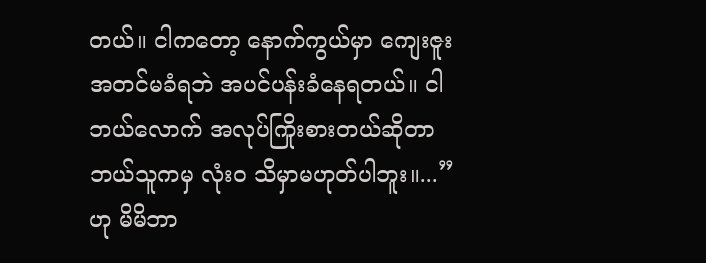တယ်။ ငါကတော့ နောက်ကွယ်မှာ ကျေးဇူးအတင်မခံရဘဲ အပင်ပန်းခံနေရတယ်။ ငါ ဘယ်လောက် အလုပ်ကြိုးစားတယ်ဆိုတာ ဘယ်သူကမှ လုံးဝ သိမှာမဟုတ်ပါဘူး။...” ဟု မိမိဘာ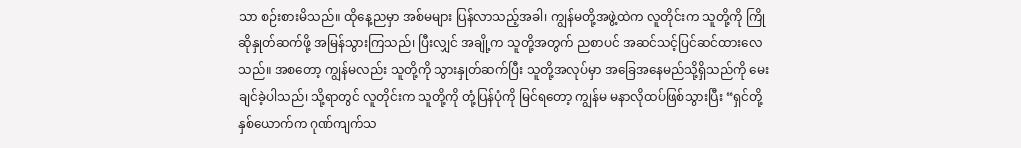သာ စဉ်းစားမိသည်။ ထိုနေ့ညမှာ အစ်မများ ပြန်လာသည့်အခါ၊ ကျွန်မတို့အဖွဲ့ထဲက လူတိုင်းက သူတို့ကို ကြိုဆိုနှုတ်ဆက်ဖို့ အမြန်သွားကြသည်၊ ပြီးလျှင် အချို့က သူတို့အတွက် ညစာပင် အဆင်သင့်ပြင်ဆင်ထားလေသည်။ အစတော့ ကျွန်မလည်း သူတို့ကို သွားနှုတ်ဆက်ပြီး သူတို့အလုပ်မှာ အခြေအနေမည်သို့ရှိသည်ကို မေးချင်ခဲ့ပါသည်၊ သို့ရာတွင် လူတိုင်းက သူတို့ကို တုံ့ပြန်ပုံကို မြင်ရတော့ ကျွန်မ မနာလိုထပ်ဖြစ်သွားပြီး “ရှင်တို့နှစ်ယောက်က ဂုဏ်ကျက်သ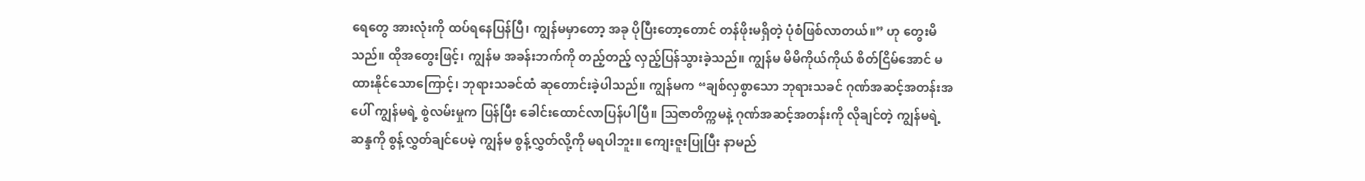ရေတွေ အားလုံးကို ထပ်ရနေပြန်ပြီ၊ ကျွန်မမှာတော့ အခု ပိုပြီးတော့တောင် တန်ဖိုးမရှိတဲ့ ပုံစံဖြစ်လာတယ်။” ဟု တွေးမိသည်။ ထိုအတွေးဖြင့်၊ ကျွန်မ အခန်းဘက်ကို တည့်တည့် လှည့်ပြန်သွားခဲ့သည်။ ကျွန်မ မိမိကိုယ်ကိုယ် စိတ်ငြိမ်အောင် မထားနိုင်သောကြောင့်၊ ဘုရားသခင်ထံ ဆုတောင်းခဲ့ပါသည်။ ကျွန်မက “ချစ်လှစွာသော ဘုရားသခင် ဂုဏ်အဆင့်အတန်းအပေါ် ကျွန်မရဲ့ စွဲလမ်းမှုက ပြန်ပြီး ခေါင်းထောင်လာပြန်ပါပြီ။ ဩဇာတိက္ကမနဲ့ ဂုဏ်အဆင့်အတန်းကို လိုချင်တဲ့ ကျွန်မရဲ့ ဆန္ဒကို စွန့်လွှတ်ချင်ပေမဲ့ ကျွန်မ စွန့်လွှတ်လို့ကို မရပါဘူး။ ကျေးဇူးပြုပြီး နာမည်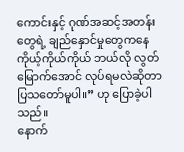ကောင်းနှင့် ဂုဏ်အဆင့်အတန်းတွေရဲ့ ချည်နှောင်မှုတွေကနေ ကိုယ့်ကိုယ်ကိုယ် ဘယ်လို လွတ်မြောက်အောင် လုပ်ရမလဲဆိုတာ ပြသတော်မူပါ။” ဟု ပြောခဲ့ပါသည်။
နောက်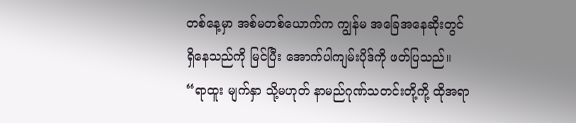တစ်နေ့မှာ အစ်မတစ်ယောက်က ကျွန်မ အခြေအနေဆိုးတွင် ရှိနေသည်ကို မြင်ပြီး အောက်ပါကျမ်းပိုဒ်ကို ဖတ်ပြသည်။ “ရာထူး မျက်နှာ သို့မဟုတ် နာမည်ဂုဏ်သတင်းတို့ကို့ ထိုအရာ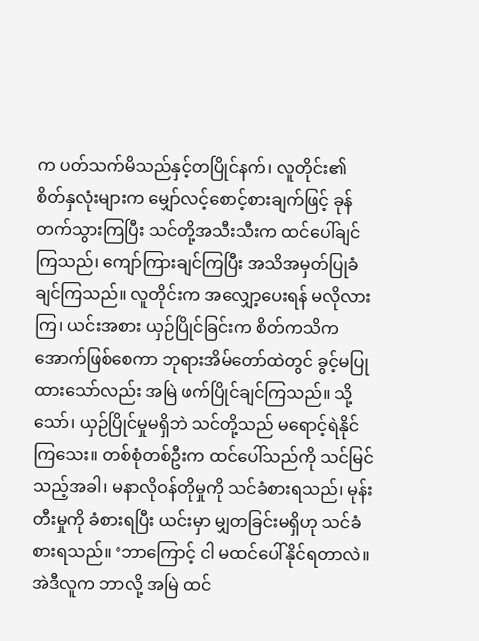က ပတ်သက်မိသည်နှင့်တပြိုင်နက်၊ လူတိုင်း၏ စိတ်နှလုံးများက မျှော်လင့်စောင့်စားချက်ဖြင့် ခုန်တက်သွားကြပြီး သင်တို့အသီးသီးက ထင်ပေါ်ချင်ကြသည်၊ ကျော်ကြားချင်ကြပြီး အသိအမှတ်ပြုခံချင်ကြသည်။ လူတိုင်းက အလျှော့ပေးရန် မလိုလားကြ၊ ယင်းအစား ယှဉ်ပြိုင်ခြင်းက စိတ်ကသိကအောက်ဖြစ်စေကာ ဘုရားအိမ်တော်ထဲတွင် ခွင့်မပြုထားသော်လည်း အမြဲ ဖက်ပြိုင်ချင်ကြသည်။ သို့သော်၊ ယှဉ်ပြိုင်မှုမရှိဘဲ သင်တို့သည် မရောင့်ရဲနိုင်ကြသေး။ တစ်စုံတစ်ဦးက ထင်ပေါ်သည်ကို သင်မြင်သည့်အခါ၊ မနာလိုဝန်တိုမှုကို သင်ခံစားရသည်၊ မုန်းတီးမှုကို ခံစားရပြီး ယင်းမှာ မျှတခြင်းမရှိဟု သင်ခံစားရသည်။ ‘ဘာကြောင့် ငါ မထင်ပေါ်နိုင်ရတာလဲ။ အဲဒီလူက ဘာလို့ အမြဲ ထင်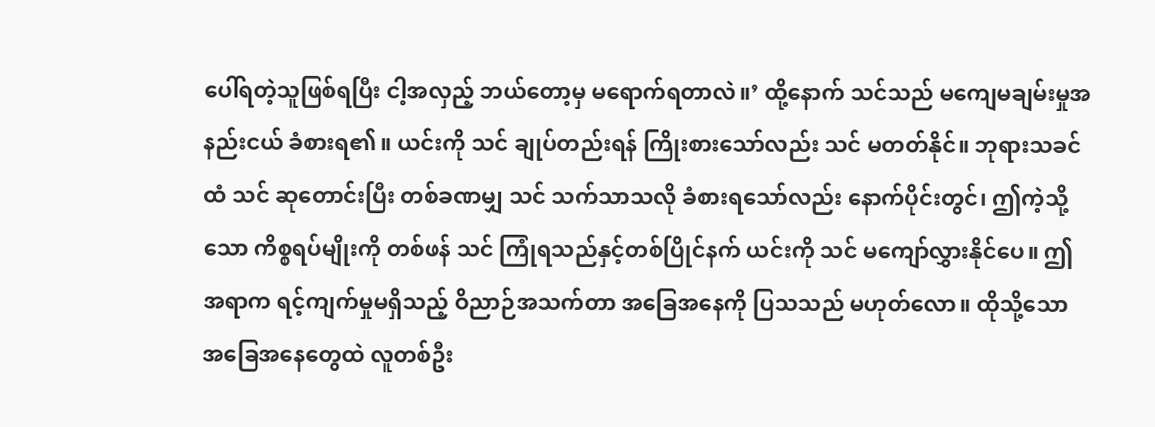ပေါ်ရတဲ့သူဖြစ်ရပြီး ငါ့အလှည့် ဘယ်တော့မှ မရောက်ရတာလဲ။’ ထို့နောက် သင်သည် မကျေမချမ်းမှုအနည်းငယ် ခံစားရ၏။ ယင်းကို သင် ချုပ်တည်းရန် ကြိုးစားသော်လည်း သင် မတတ်နိုင်။ ဘုရားသခင်ထံ သင် ဆုတောင်းပြီး တစ်ခဏမျှ သင် သက်သာသလို ခံစားရသော်လည်း နောက်ပိုင်းတွင်၊ ဤကဲ့သို့သော ကိစ္စရပ်မျိုးကို တစ်ဖန် သင် ကြုံရသည်နှင့်တစ်ပြိုင်နက် ယင်းကို သင် မကျော်လွှားနိုင်ပေ။ ဤအရာက ရင့်ကျက်မှုမရှိသည့် ဝိညာဉ်အသက်တာ အခြေအနေကို ပြသသည် မဟုတ်လော။ ထိုသို့သော အခြေအနေတွေထဲ လူတစ်ဦး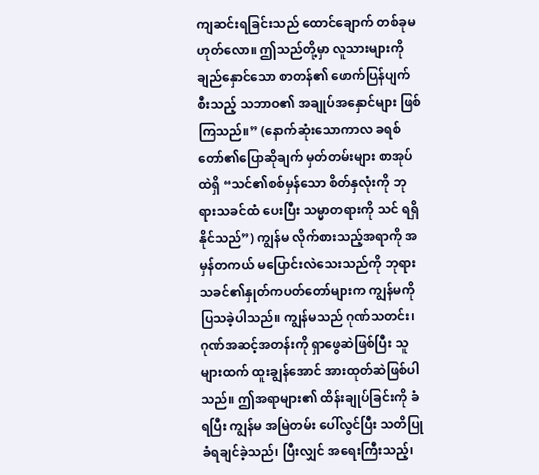ကျဆင်းရခြင်းသည် ထောင်ချောက် တစ်ခုမဟုတ်လော။ ဤသည်တို့မှာ လူသားများကို ချည်နှောင်သော စာတန်၏ ဖောက်ပြန်ပျက်စီးသည့် သဘာဝ၏ အချုပ်အနှောင်များ ဖြစ်ကြသည်။” (နောက်ဆုံးသောကာလ ခရစ်တော်၏ပြောဆိုချက် မှတ်တမ်းများ စာအုပ်ထဲရှိ “သင်၏စစ်မှန်သော စိတ်နှလုံးကို ဘုရားသခင်ထံ ပေးပြီး သမ္မာတရားကို သင် ရရှိနိုင်သည်”) ကျွန်မ လိုက်စားသည့်အရာကို အမှန်တကယ် မပြောင်းလဲသေးသည်ကို ဘုရားသခင်၏နှုတ်ကပတ်တော်များက ကျွန်မကို ပြသခဲ့ပါသည်။ ကျွန်မသည် ဂုဏ်သတင်း၊ ဂုဏ်အဆင့်အတန်းကို ရှာဖွေဆဲဖြစ်ပြီး သူများထက် ထူးချွန်အောင် အားထုတ်ဆဲဖြစ်ပါသည်။ ဤအရာများ၏ ထိန်းချုပ်ခြင်းကို ခံရပြီး ကျွန်မ အမြဲတမ်း ပေါ်လွင်ပြီး သတိပြုခံရချင်ခဲ့သည်၊ ပြီးလျှင် အရေးကြီးသည့်၊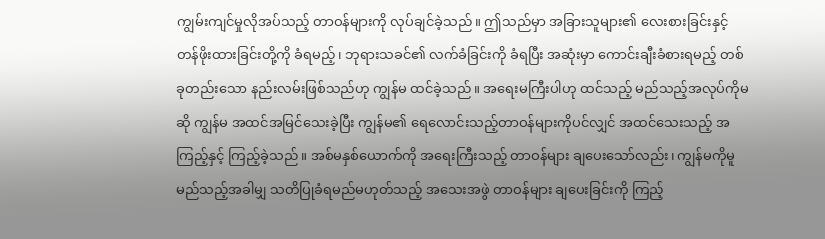ကျွမ်းကျင်မှုလိုအပ်သည့် တာဝန်များကို လုပ်ချင်ခဲ့သည်။ ဤသည်မှာ အခြားသူများ၏ လေးစားခြင်းနှင့် တန်ဖိုးထားခြင်းတို့ကို ခံရမည့်၊ ဘုရားသခင်၏ လက်ခံခြင်းကို ခံရပြီး အဆုံးမှာ ကောင်းချီးခံစားရမည့် တစ်ခုတည်းသော နည်းလမ်းဖြစ်သည်ဟု ကျွန်မ ထင်ခဲ့သည်။ အရေးမကြီးပါဟု ထင်သည့် မည်သည့်အလုပ်ကိုမဆို ကျွန်မ အထင်အမြင်သေးခဲ့ပြီး ကျွန်မ၏ ရေလောင်းသည့်တာဝန်များကိုပင်လျှင် အထင်သေးသည့် အကြည့်နှင့် ကြည့်ခဲ့သည်။ အစ်မနှစ်ယောက်ကို အရေးကြီးသည့် တာဝန်များ ချပေးသော်လည်း၊ ကျွန်မကိုမူ မည်သည့်အခါမျှ သတိပြုခံရမည်မဟုတ်သည့် အသေးအဖွဲ တာဝန်များ ချပေးခြင်းကို ကြည့်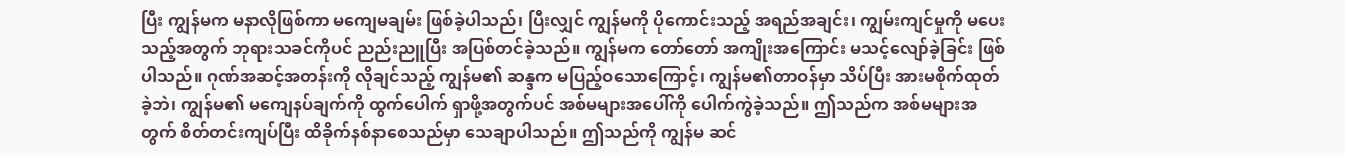ပြီး ကျွန်မက မနာလိုဖြစ်ကာ မကျေမချမ်း ဖြစ်ခဲ့ပါသည်၊ ပြီးလျှင် ကျွန်မကို ပိုကောင်းသည့် အရည်အချင်း၊ ကျွမ်းကျင်မှုကို မပေးသည့်အတွက် ဘုရားသခင်ကိုပင် ညည်းညူပြီး အပြစ်တင်ခဲ့သည်။ ကျွန်မက တော်တော် အကျိုးအကြောင်း မသင့်လျော်ခဲ့ခြင်း ဖြစ်ပါသည်။ ဂုဏ်အဆင့်အတန်းကို လိုချင်သည့် ကျွန်မ၏ ဆန္ဒက မပြည့်ဝသောကြောင့်၊ ကျွန်မ၏တာဝန်မှာ သိပ်ပြီး အားမစိုက်ထုတ်ခဲ့ဘဲ၊ ကျွန်မ၏ မကျေနပ်ချက်ကို ထွက်ပေါက် ရှာဖို့အတွက်ပင် အစ်မများအပေါ်ကို ပေါက်ကွဲခဲ့သည်။ ဤသည်က အစ်မများအတွက် စိတ်တင်းကျပ်ပြီး ထိခိုက်နစ်နာစေသည်မှာ သေချာပါသည်။ ဤသည်ကို ကျွန်မ ဆင်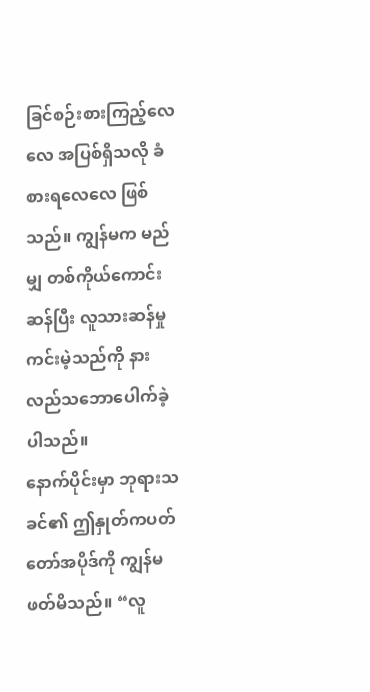ခြင်စဉ်းစားကြည့်လေလေ အပြစ်ရှိသလို ခံစားရလေလေ ဖြစ်သည်။ ကျွန်မက မည်မျှ တစ်ကိုယ်ကောင်းဆန်ပြီး လူသားဆန်မှု ကင်းမဲ့သည်ကို နားလည်သဘောပေါက်ခဲ့ပါသည်။
နောက်ပိုင်းမှာ ဘုရားသခင်၏ ဤနှုတ်ကပတ်တော်အပိုဒ်ကို ကျွန်မ ဖတ်မိသည်။ “လူ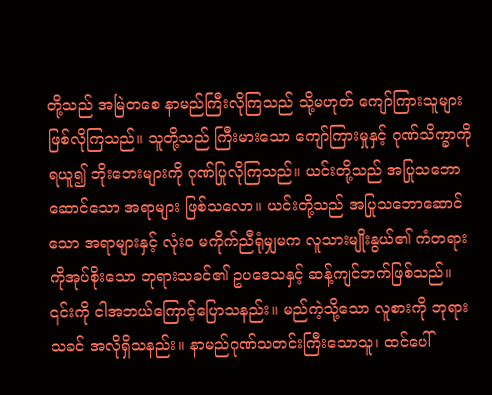တို့သည် အမြဲတစေ နာမည်ကြီးလိုကြသည် သို့မဟုတ် ကျော်ကြားသူများ ဖြစ်လိုကြသည်။ သူတို့သည် ကြီးမားသော ကျော်ကြားမှုနှင့် ဂုဏ်သိက္ခာကို ရယူ၍ ဘိုးဘေးများကို ဂုဏ်ပြုလိုကြသည်။ ယင်းတို့သည် အပြုသဘောဆောင်သော အရာများ ဖြစ်သလော။ ယင်းတို့သည် အပြုသဘောဆောင်သော အရာများနှင့် လုံးဝ မကိုက်ညီရုံမျှမက လူသားမျိုးနွယ်၏ ကံတရားကိုအုပ်စိုးသော ဘုရားသခင်၏ ဥပဒေသနှင့် ဆန့်ကျင်ဘက်ဖြစ်သည်။ ၎င်းကို ငါအဘယ်ကြောင့်ပြောသနည်း။ မည်ကဲ့သို့သော လူစားကို ဘုရားသခင် အလိုရှိသနည်း။ နာမည်ဂုဏ်သတင်းကြီးသောသူ၊ ထင်ပေါ်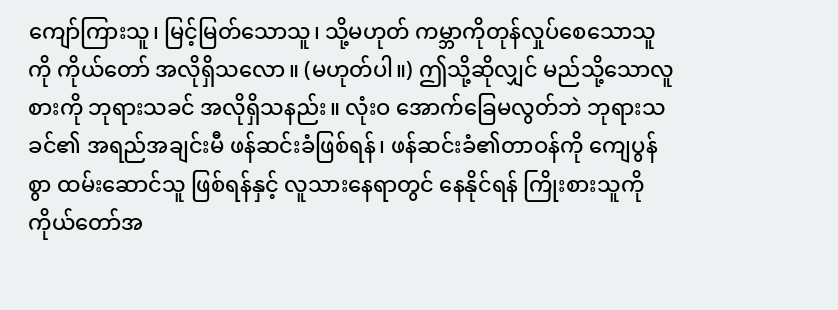ကျော်ကြားသူ၊ မြင့်မြတ်သောသူ၊ သို့မဟုတ် ကမ္ဘာကိုတုန်လှုပ်စေသောသူကို ကိုယ်တော် အလိုရှိသလော။ (မဟုတ်ပါ။) ဤသို့ဆိုလျှင် မည်သို့သောလူစားကို ဘုရားသခင် အလိုရှိသနည်း။ လုံးဝ အောက်ခြေမလွတ်ဘဲ ဘုရားသခင်၏ အရည်အချင်းမီ ဖန်ဆင်းခံဖြစ်ရန်၊ ဖန်ဆင်းခံ၏တာဝန်ကို ကျေပွန်စွာ ထမ်းဆောင်သူ ဖြစ်ရန်နှင့် လူသားနေရာတွင် နေနိုင်ရန် ကြိုးစားသူကို ကိုယ်တော်အ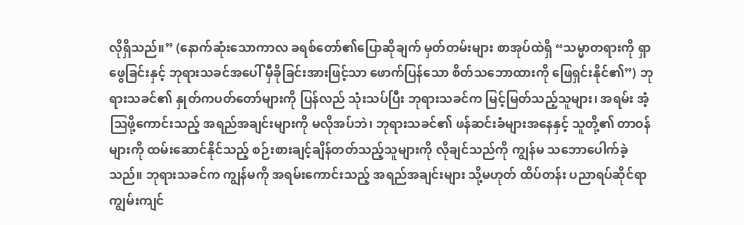လိုရှိသည်။” (နောက်ဆုံးသောကာလ ခရစ်တော်၏ပြောဆိုချက် မှတ်တမ်းများ စာအုပ်ထဲရှိ “သမ္မာတရားကို ရှာဖွေခြင်းနှင့် ဘုရားသခင်အပေါ် မှီခိုခြင်းအားဖြင့်သာ ဖောက်ပြန်သော စိတ်သဘောထားကို ဖြေရှင်းနိုင်၏”) ဘုရားသခင်၏ နှုတ်ကပတ်တော်များကို ပြန်လည် သုံးသပ်ပြီး ဘုရားသခင်က မြင့်မြတ်သည့်သူများ၊ အရမ်း အံ့သြဖို့ကောင်းသည့် အရည်အချင်းများကို မလိုအပ်ဘဲ၊ ဘုရားသခင်၏ ဖန်ဆင်းခံများအနေနှင့် သူတို့၏ တာဝန်များကို ထမ်းဆောင်နိုင်သည့် စဉ်းစားချင့်ချိန်တတ်သည့်သူများကို လိုချင်သည်ကို ကျွန်မ သဘောပေါက်ခဲ့သည်။ ဘုရားသခင်က ကျွန်မကို အရမ်းကောင်းသည့် အရည်အချင်းများ သို့မဟုတ် ထိပ်တန်း ပညာရပ်ဆိုင်ရာ ကျွမ်းကျင်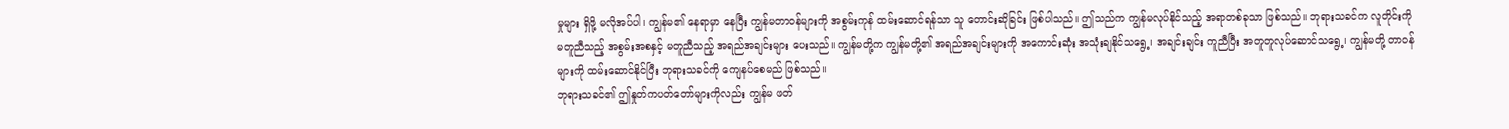မှုများ ရှိဖို့ မလိုအပ်ပါ၊ ကျွန်မ၏ နေရာမှာ နေပြီး ကျွန်မတာဝန်များကို အစွမ်းကုန် ထမ်းဆောင်ရန်သာ သူ တောင်းဆိုခြင်း ဖြစ်ပါသည်။ ဤသည်က ကျွန်မလုပ်နိုင်သည့် အရာတစ်ခုသာ ဖြစ်သည်။ ဘုရားသခင်က လူတိုင်းကို မတူညီသည့် အစွမ်းအစနှင့် မတူညီသည့် အရည်အချင်းများ ပေးသည်။ ကျွန်မတို့က ကျွန်မတို့၏ အရည်အချင်းများကို အကောင်းဆုံး အသုံးချနိုင်သရွေ့၊ အချင်းချင်း ကူညီပြီး အတူတူလုပ်ဆောင်သရွေ့၊ ကျွန်မတို့ တာဝန်များကို ထမ်းဆောင်နိုင်ပြီး ဘုရားသခင်ကို ကျေနပ်စေမည် ဖြစ်သည်။
ဘုရားသခင်၏ ဤနှုတ်ကပတ်တော်များကိုလည်း ကျွန်မ ဖတ်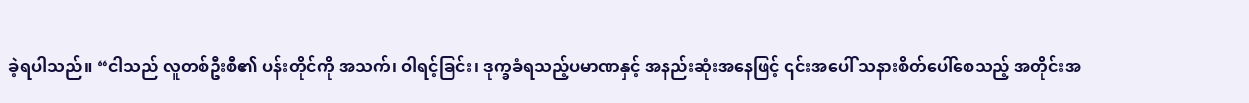ခဲ့ရပါသည်။ “ငါသည် လူတစ်ဦးစီ၏ ပန်းတိုင်ကို အသက်၊ ဝါရင့်ခြင်း၊ ဒုက္ခခံရသည့်ပမာဏနှင့် အနည်းဆုံးအနေဖြင့် ၎င်းအပေါ် သနားစိတ်ပေါ်စေသည့် အတိုင်းအ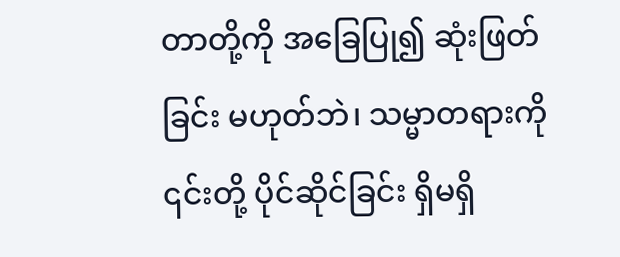တာတို့ကို အခြေပြု၍ ဆုံးဖြတ်ခြင်း မဟုတ်ဘဲ၊ သမ္မာတရားကို ၎င်းတို့ ပိုင်ဆိုင်ခြင်း ရှိမရှိ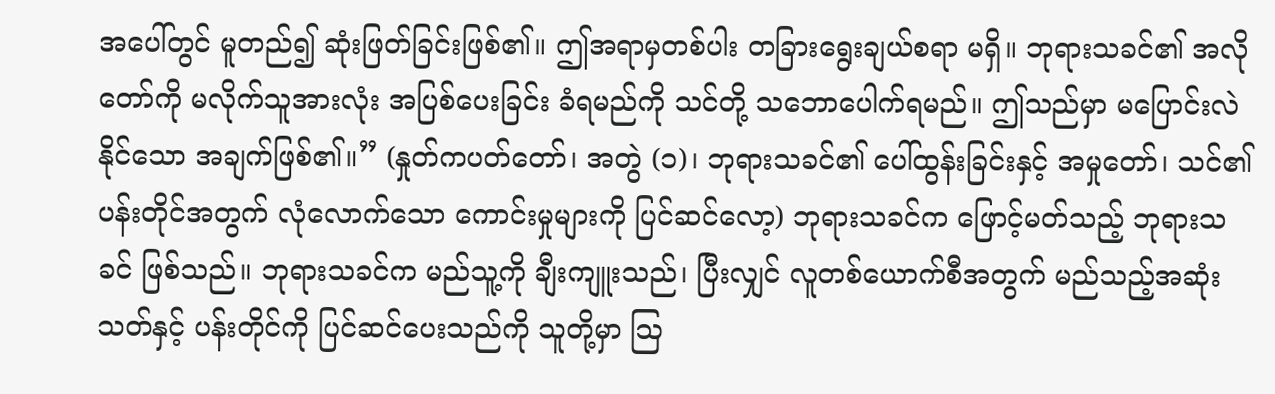အပေါ်တွင် မူတည်၍ ဆုံးဖြတ်ခြင်းဖြစ်၏။ ဤအရာမှတစ်ပါး တခြားရွေးချယ်စရာ မရှိ။ ဘုရားသခင်၏ အလိုတော်ကို မလိုက်သူအားလုံး အပြစ်ပေးခြင်း ခံရမည်ကို သင်တို့ သဘောပေါက်ရမည်။ ဤသည်မှာ မပြောင်းလဲနိုင်သော အချက်ဖြစ်၏။” (နှုတ်ကပတ်တော်၊ အတွဲ (၁)၊ ဘုရားသခင်၏ ပေါ်ထွန်းခြင်းနှင့် အမှုတော်၊ သင်၏ ပန်းတိုင်အတွက် လုံလောက်သော ကောင်းမှုများကို ပြင်ဆင်လော့) ဘုရားသခင်က ဖြောင့်မတ်သည့် ဘုရားသခင် ဖြစ်သည်။ ဘုရားသခင်က မည်သူ့ကို ချီးကျူးသည်၊ ပြီးလျှင် လူတစ်ယောက်စီအတွက် မည်သည့်အဆုံးသတ်နှင့် ပန်းတိုင်ကို ပြင်ဆင်ပေးသည်ကို သူတို့မှာ ဩ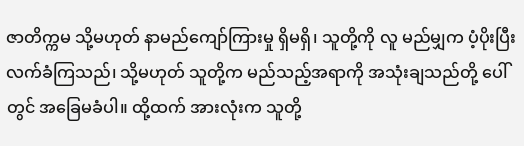ဇာတိက္ကမ သို့မဟုတ် နာမည်ကျော်ကြားမှု ရှိမရှိ၊ သူတို့ကို လူ မည်မျှက ပံ့ပိုးပြီး လက်ခံကြသည်၊ သို့မဟုတ် သူတို့က မည်သည့်အရာကို အသုံးချသည်တို့ ပေါ်တွင် အခြေမခံပါ။ ထို့ထက် အားလုံးက သူတို့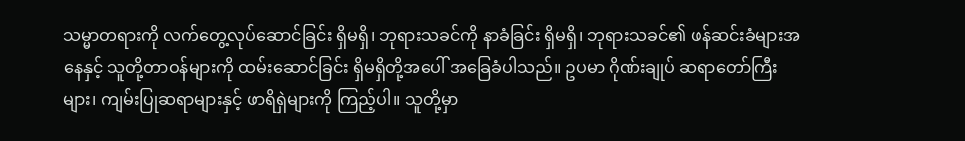သမ္မာတရားကို လက်တွေ့လုပ်ဆောင်ခြင်း ရှိမရှိ၊ ဘုရားသခင်ကို နာခံခြင်း ရှိမရှိ၊ ဘုရားသခင်၏ ဖန်ဆင်းခံများအနေနှင့် သူတို့တာဝန်များကို ထမ်းဆောင်ခြင်း ရှိမရှိတို့အပေါ် အခြေခံပါသည်။ ဥပမာ ဂိုဏ်းချုပ် ဆရာတော်ကြီးများ၊ ကျမ်းပြုဆရာများနှင့် ဖာရိရှဲများကို ကြည့်ပါ။ သူတို့မှာ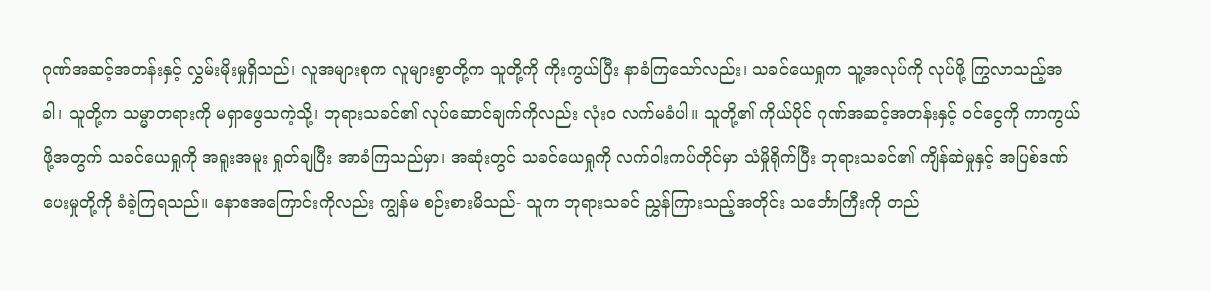ဂုဏ်အဆင့်အတန်းနှင့် လွှမ်းမိုးမှုရှိသည်၊ လူအများစုက လူများစွာတို့က သူတို့ကို ကိုးကွယ်ပြီး နာခံကြသော်လည်း၊ သခင်ယေရှုက သူ့အလုပ်ကို လုပ်ဖို့ ကြွလာသည့်အခါ၊ သူတို့က သမ္မာတရားကို မရှာဖွေသကဲ့သို့၊ ဘုရားသခင်၏ လုပ်ဆောင်ချက်ကိုလည်း လုံးဝ လက်မခံပါ။ သူတို့၏ ကိုယ်ပိုင် ဂုဏ်အဆင့်အတန်းနှင့် ဝင်ငွေကို ကာကွယ်ဖို့အတွက် သခင်ယေရှုကို အရူးအမူး ရှုတ်ချပြီး အာခံကြသည်မှာ၊ အဆုံးတွင် သခင်ယေရှုကို လက်ဝါးကပ်တိုင်မှာ သံမှိုရိုက်ပြီး ဘုရားသခင်၏ ကျိန်ဆဲမှုနှင့် အပြစ်ဒဏ်ပေးမှုတို့ကို ခံခဲ့ကြရသည်။ နောဧအကြောင်းကိုလည်း ကျွန်မ စဉ်းစားမိသည်- သူက ဘုရားသခင် ညွှန်ကြားသည့်အတိုင်း သင်္ဘောကြီးကို တည်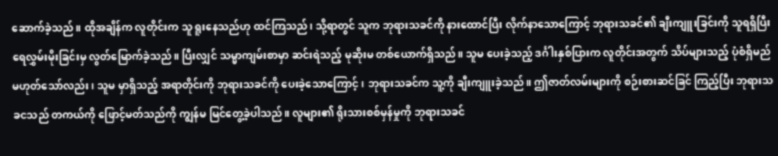ဆောက်ခဲ့သည်။ ထိုအချိန်က လူတိုင်းက သူ ရူးနေသည်ဟု ထင်ကြသည်၊ သို့ရာတွင် သူက ဘုရားသခင်ကို နားထောင်ပြီး လိုက်နာသောကြောင့် ဘုရားသခင်၏ ချီးကျူးခြင်းကို သူရရှိပြီး ရေလွှမ်းမိုးခြင်းမှ လွတ်မြောက်ခဲ့သည်။ ပြီးလျှင် သမ္မာကျမ်းစာမှာ ဆင်းရဲသည့် မုဆိုးမ တစ်ယောက်ရှိသည်။ သူမ ပေးခဲ့သည့် ဒင်္ဂါးနှစ်ပြားက လူတိုင်းအတွက် သိပ်များသည့် ပုံစံရှိမည် မဟုတ်သော်လည်း၊ သူမ မှာရှိသည့် အရာတိုင်းကို ဘုရားသခင်ကို ပေးခဲ့သောကြောင့်၊ ဘုရားသခင်က သူ့ကို ချီးကျူးခဲ့သည်။ ဤဇာတ်လမ်းများကို စဉ်းစားဆင်ခြင် ကြည့်ပြီး ဘုရားသခငသည် တကယ်ကို ဖြောင့်မတ်သည်ကို ကျွန်မ မြင်တွေ့ခဲ့ပါသည်။ လူများ၏ ရိုးသားစစ်မှန်မှုကို ဘုရားသခင်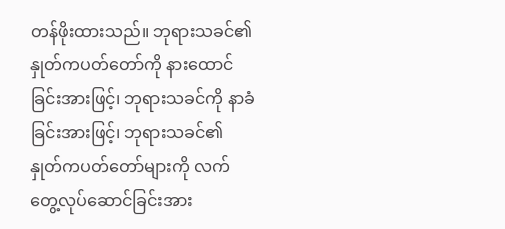တန်ဖိုးထားသည်။ ဘုရားသခင်၏ နှုတ်ကပတ်တော်ကို နားထောင်ခြင်းအားဖြင့်၊ ဘုရားသခင်ကို နာခံခြင်းအားဖြင့်၊ ဘုရားသခင်၏ နှုတ်ကပတ်တော်များကို လက်တွေ့လုပ်ဆောင်ခြင်းအား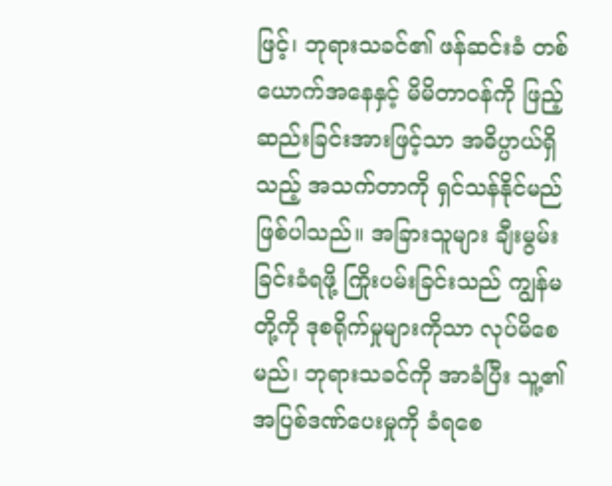ဖြင့်၊ ဘုရားသခင်၏ ဖန်ဆင်းခံ တစ်ယောက်အနေနှင့် မိမိတာဝန်ကို ဖြည့်ဆည်းခြင်းအားဖြင့်သာ အဓိပ္ပာယ်ရှိသည့် အသက်တာကို ရှင်သန်နိုင်မည် ဖြစ်ပါသည်။ အခြားသူများ ချီးမွမ်းခြင်းခံရဖို့ ကြိုးပမ်းခြင်းသည် ကျွန်မတို့ကို ဒုစရိုက်မှုများကိုသာ လုပ်မိစေမည်၊ ဘုရားသခင်ကို အာခံပြီး သူ့၏ အပြစ်ဒဏ်ပေးမှုကို ခံရစေ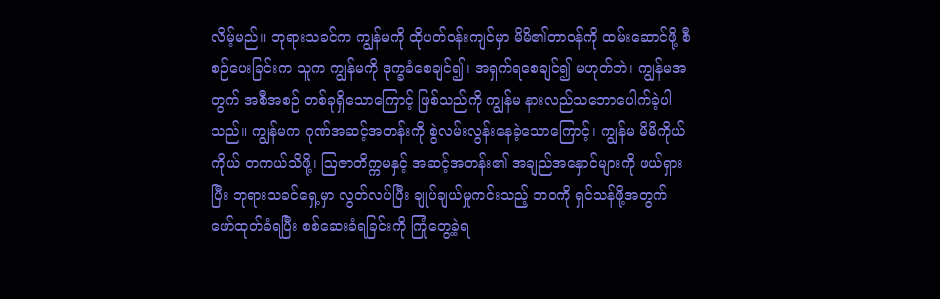လိမ့်မည်။ ဘုရားသခင်က ကျွန်မကို ထိုပတ်ဝန်းကျင်မှာ မိမိ၏တာဝန်ကို ထမ်းဆောင်ဖို့ စီစဉ်ပေးခြင်းက သူက ကျွန်မကို ဒုက္ခခံစေချင်၍၊ အရှက်ရစေချင်၍ မဟုတ်ဘဲ၊ ကျွန်မအတွက် အစီအစဉ် တစ်ခုရှိသောကြောင့် ဖြစ်သည်ကို ကျွန်မ နားလည်သဘောပေါက်ခဲ့ပါသည်။ ကျွန်မက ဂုဏ်အဆင့်အတန်းကို စွဲလမ်းလွန်းနေခဲ့သောကြောင့်၊ ကျွန်မ မိမိကိုယ်ကိုယ် တကယ်သိဖို့၊ ဩဇာတိက္ကမနှင့် အဆင့်အတန်း၏ အချည်အနှောင်များကို ဖယ်ရှားပြီး ဘုရားသခင်ရှေ့မှာ လွတ်လပ်ပြီး ချုပ်ချယ်မှုကင်းသည့် ဘဝကို ရှင်သန်ဖို့အတွက် ဖော်ထုတ်ခံရပြီး စစ်ဆေးခံရခြင်းကို ကြုံတွေ့ခဲ့ရ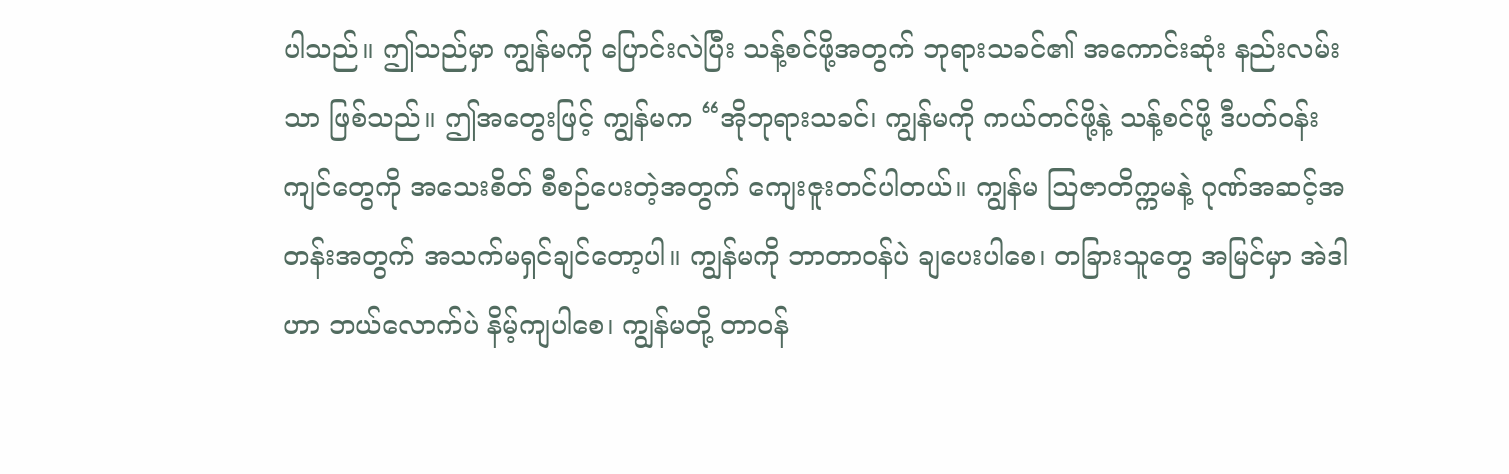ပါသည်။ ဤသည်မှာ ကျွန်မကို ပြောင်းလဲပြီး သန့်စင်ဖို့အတွက် ဘုရားသခင်၏ အကောင်းဆုံး နည်းလမ်းသာ ဖြစ်သည်။ ဤအတွေးဖြင့် ကျွန်မက “အိုဘုရားသခင်၊ ကျွန်မကို ကယ်တင်ဖို့နဲ့ သန့်စင်ဖို့ ဒီပတ်ဝန်းကျင်တွေကို အသေးစိတ် စီစဉ်ပေးတဲ့အတွက် ကျေးဇူးတင်ပါတယ်။ ကျွန်မ ဩဇာတိက္ကမနဲ့ ဂုဏ်အဆင့်အတန်းအတွက် အသက်မရှင်ချင်တော့ပါ။ ကျွန်မကို ဘာတာဝန်ပဲ ချပေးပါစေ၊ တခြားသူတွေ အမြင်မှာ အဲဒါဟာ ဘယ်လောက်ပဲ နိမ့်ကျပါစေ၊ ကျွန်မတို့ တာဝန်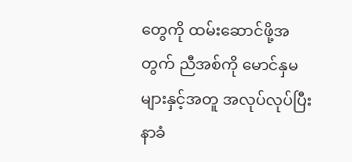တွေကို ထမ်းဆောင်ဖို့အတွက် ညီအစ်ကို မောင်နှမများနှင့်အတူ အလုပ်လုပ်ပြီး နာခံ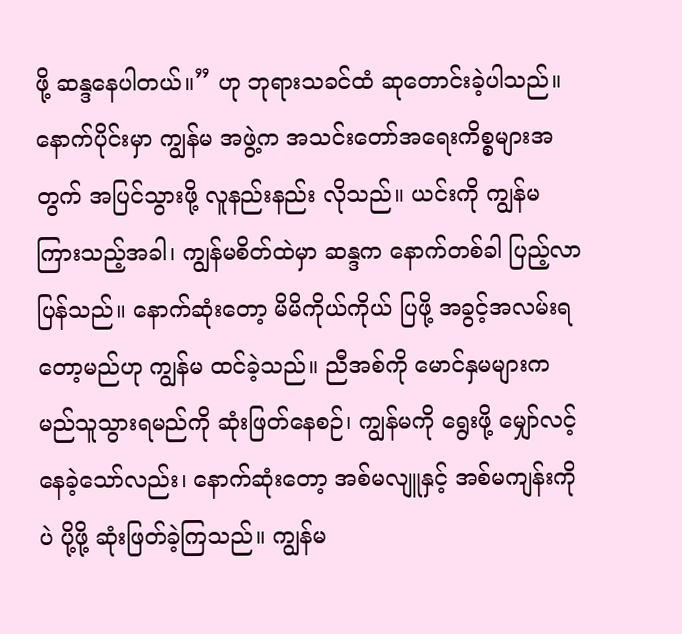ဖို့ ဆန္ဒနေပါတယ်။” ဟု ဘုရားသခင်ထံ ဆုတောင်းခဲ့ပါသည်။
နောက်ပိုင်းမှာ ကျွန်မ အဖွဲ့က အသင်းတော်အရေးကိစ္စများအတွက် အပြင်သွားဖို့ လူနည်းနည်း လိုသည်။ ယင်းကို ကျွန်မ ကြားသည့်အခါ၊ ကျွန်မစိတ်ထဲမှာ ဆန္ဒက နောက်တစ်ခါ ပြည့်လာပြန်သည်။ နောက်ဆုံးတော့ မိမိကိုယ်ကိုယ် ပြဖို့ အခွင့်အလမ်းရတော့မည်ဟု ကျွန်မ ထင်ခဲ့သည်။ ညီအစ်ကို မောင်နှမများက မည်သူသွားရမည်ကို ဆုံးဖြတ်နေစဉ်၊ ကျွန်မကို ရွေးဖို့ မျှော်လင့်နေခဲ့သော်လည်း၊ နောက်ဆုံးတော့ အစ်မလျူနှင့် အစ်မကျန်းကိုပဲ ပို့ဖို့ ဆုံးဖြတ်ခဲ့ကြသည်။ ကျွန်မ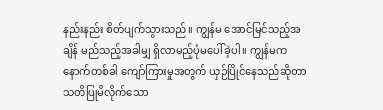နည်းနည်း စိတ်ပျက်သွားသည်။ ကျွန်မ အောင်မြင်သည့်အချိန် မည်သည့်အခါမျှ ရှိလာမည့်ပုံမပေါ်ခဲ့ပါ။ ကျွန်မက နောက်တစ်ခါ ကျော်ကြားမှုအတွက် ယှဉ်ပြိုင်နေသည်ဆိုတာ သတိပြုမိလိုက်သော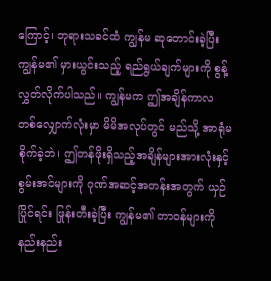ကြောင့်၊ ဘုရားသခင်ထံ ကျွန်မ ဆုတောင်းခဲ့ပြီး ကျွန်မ၏ မှားယွင်းသည့် ရည်ရွယ်ချက်များကို စွန့်လွှတ်လိုက်ပါသည်။ ကျွန်မက ဤအချိန်ကာလတစ်လျှောက်လုံးမှာ မိမိအလုပ်တွင် မည်သို့ အာရုံမစိုက်ခဲ့ဘဲ၊ ဤတန်ဖိုးရှိသည့်အချိန်များအားလုံးနှင့် စွမ်းအင်များကို ဂုဏ်အဆင့်အတန်းအတွက် ယှဉ်ပြိုင်ရင်း ဖြုန်းတီးခဲ့ပြီး ကျွန်မ၏ တာဝန်များကို နည်းနည်း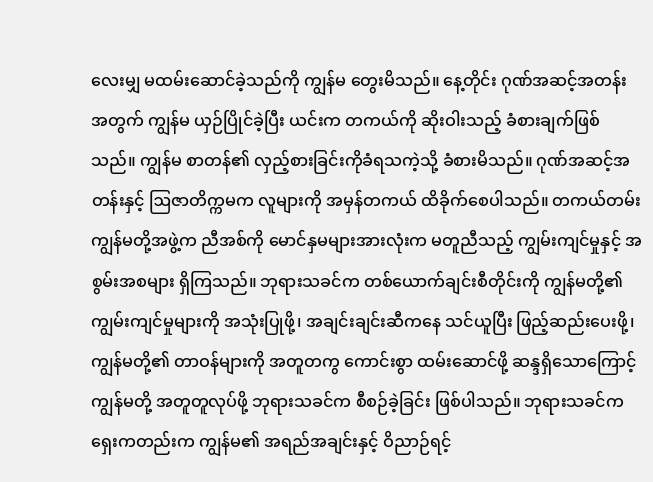လေးမျှ မထမ်းဆောင်ခဲ့သည်ကို ကျွန်မ တွေးမိသည်။ နေ့တိုင်း ဂုဏ်အဆင့်အတန်းအတွက် ကျွန်မ ယှဉ်ပြိုင်ခဲ့ပြီး ယင်းက တကယ်ကို ဆိုးဝါးသည့် ခံစားချက်ဖြစ်သည်။ ကျွန်မ စာတန်၏ လှည့်စားခြင်းကိုခံရသကဲ့သို့ ခံစားမိသည်။ ဂုဏ်အဆင့်အတန်းနှင့် ဩဇာတိက္ကမက လူများကို အမှန်တကယ် ထိခိုက်စေပါသည်။ တကယ်တမ်း ကျွန်မတို့အဖွဲ့က ညီအစ်ကို မောင်နှမများအားလုံးက မတူညီသည့် ကျွမ်းကျင်မှုနှင့် အစွမ်းအစများ ရှိကြသည်။ ဘုရားသခင်က တစ်ယောက်ချင်းစီတိုင်းကို ကျွန်မတို့၏ ကျွမ်းကျင်မှုများကို အသုံးပြုဖို့၊ အချင်းချင်းဆီကနေ သင်ယူပြီး ဖြည့်ဆည်းပေးဖို့၊ ကျွန်မတို့၏ တာဝန်များကို အတူတကွ ကောင်းစွာ ထမ်းဆောင်ဖို့ ဆန္ဒရှိသောကြောင့် ကျွန်မတို့ အတူတူလုပ်ဖို့ ဘုရားသခင်က စီစဉ်ခဲ့ခြင်း ဖြစ်ပါသည်။ ဘုရားသခင်က ရှေးကတည်းက ကျွန်မ၏ အရည်အချင်းနှင့် ဝိညာဉ်ရင့်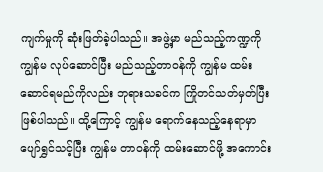ကျက်မှုကို ဆုံးဖြတ်ခဲ့ပါသည်။ အဖွဲ့မှာ မည်သည့်ကဏ္ဍကို ကျွန်မ လုပ်ဆောင်ပြီး မည်သည့်တာဝန်ကို ကျွန်မ ထမ်းဆောင်ရမည်ကိုလည်း ဘုရားသခင်က ကြိုတင်သတ်မှတ်ပြီး ဖြစ်ပါသည်။ ထို့ကြောင့် ကျွန်မ ရောက်နေသည့်နေရာမှာ ပျော်ရွှင်သင့်ပြီး ကျွန်မ တာဝန်ကို ထမ်းဆောင်ဖို့ အကောင်း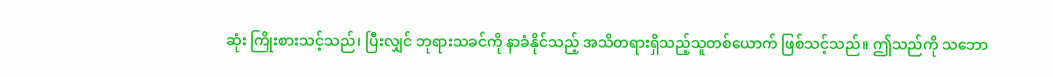ဆုံး ကြိုးစားသင့်သည်၊ ပြီးလျှင် ဘုရားသခင်ကို နာခံနိုင်သည့် အသိတရားရှိသည့်သူတစ်ယောက် ဖြစ်သင့်သည်။ ဤသည်ကို သဘော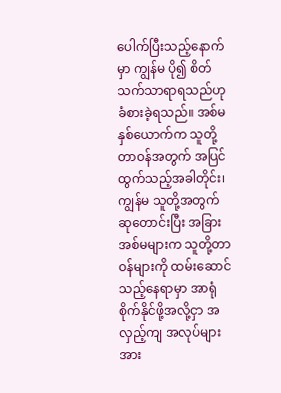ပေါက်ပြီးသည့်နောက်မှာ ကျွန်မ ပို၍ စိတ်သက်သာရာရသည်ဟု ခံစားခဲ့ရသည်။ အစ်မနှစ်ယောက်က သူတို့တာဝန်အတွက် အပြင်ထွက်သည့်အခါတိုင်း၊ ကျွန်မ သူတို့အတွက် ဆုတောင်းပြီး အခြားအစ်မများက သူတို့တာဝန်များကို ထမ်းဆောင်သည့်နေရာမှာ အာရုံစိုက်နိုင်ဖို့အလို့ငှာ အလှည့်ကျ အလုပ်များအား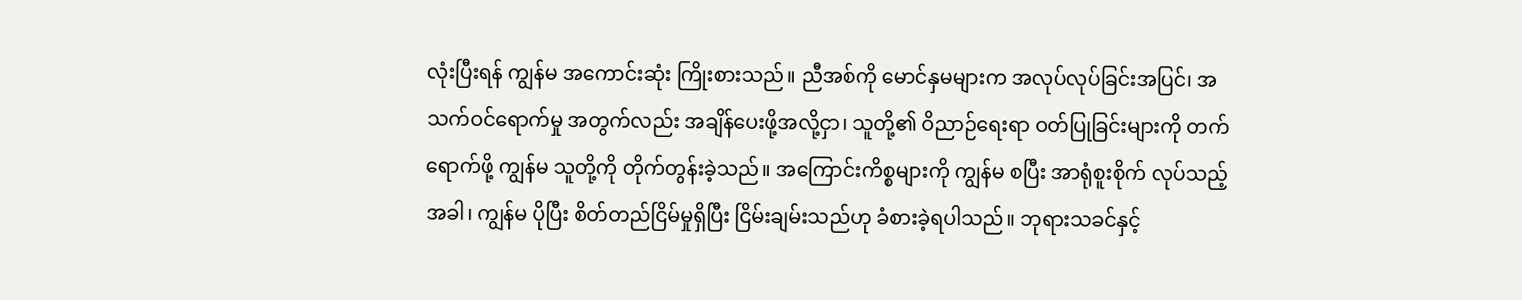လုံးပြီးရန် ကျွန်မ အကောင်းဆုံး ကြိုးစားသည်။ ညီအစ်ကို မောင်နှမများက အလုပ်လုပ်ခြင်းအပြင်၊ အသက်ဝင်ရောက်မှု အတွက်လည်း အချိန်ပေးဖို့အလို့ငှာ၊ သူတို့၏ ဝိညာဉ်ရေးရာ ဝတ်ပြုခြင်းများကို တက်ရောက်ဖို့ ကျွန်မ သူတို့ကို တိုက်တွန်းခဲ့သည်။ အကြောင်းကိစ္စများကို ကျွန်မ စပြီး အာရုံစူးစိုက် လုပ်သည့်အခါ၊ ကျွန်မ ပိုပြီး စိတ်တည်ငြိမ်မှုရှိပြီး ငြိမ်းချမ်းသည်ဟု ခံစားခဲ့ရပါသည်။ ဘုရားသခင်နှင့်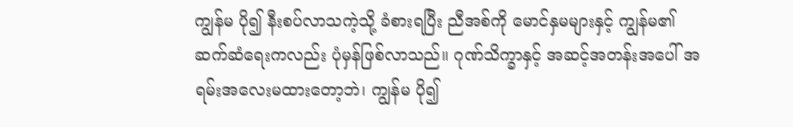ကျွန်မ ပို၍ နီးစပ်လာသကဲ့သို့ ခံစားရပြီး ညီအစ်ကို မောင်နှမများနှင့် ကျွန်မ၏ ဆက်ဆံရေးကလည်း ပုံမှန်ဖြစ်လာသည်။ ဂုဏ်သိက္ခာနှင့် အဆင့်အတန်းအပေါ် အရမ်းအလေးမထားတော့ဘဲ၊ ကျွန်မ ပို၍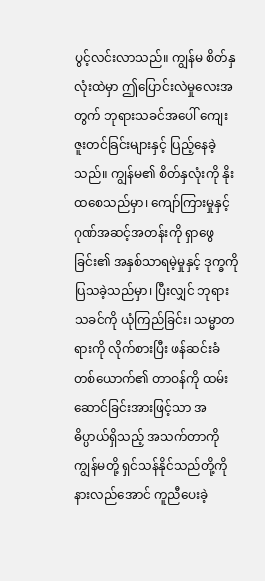ပွင့်လင်းလာသည်။ ကျွန်မ စိတ်နှလုံးထဲမှာ ဤပြောင်းလဲမှုလေးအတွက် ဘုရားသခင်အပေါ် ကျေးဇူးတင်ခြင်းများနှင့် ပြည့်နေခဲ့သည်။ ကျွန်မ၏ စိတ်နှလုံးကို နိုးထစေသည်မှာ၊ ကျော်ကြားမှုနှင့်ဂုဏ်အဆင့်အတန်းကို ရှာဖွေခြင်း၏ အနှစ်သာရမဲ့မှုနှင့် ဒုက္ခကို ပြသခဲ့သည်မှာ၊ ပြီးလျှင် ဘုရားသခင်ကို ယုံကြည်ခြင်း၊ သမ္မာတရားကို လိုက်စားပြီး ဖန်ဆင်းခံတစ်ယောက်၏ တာဝန်ကို ထမ်းဆောင်ခြင်းအားဖြင့်သာ အဓိပ္ပာယ်ရှိသည့် အသက်တာကို ကျွန်မတို့ ရှင်သန်နိုင်သည်တို့ကို နားလည်အောင် ကူညီပေးခဲ့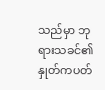သည်မှာ ဘုရားသခင်၏ နှုတ်ကပတ်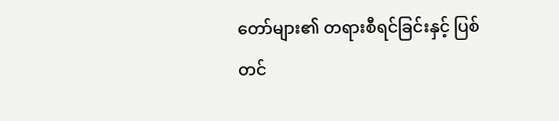တော်များ၏ တရားစီရင်ခြင်းနှင့် ပြစ်တင်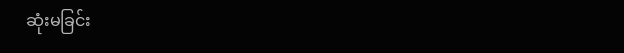ဆုံးမခြင်း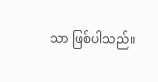သာ ဖြစ်ပါသည်။